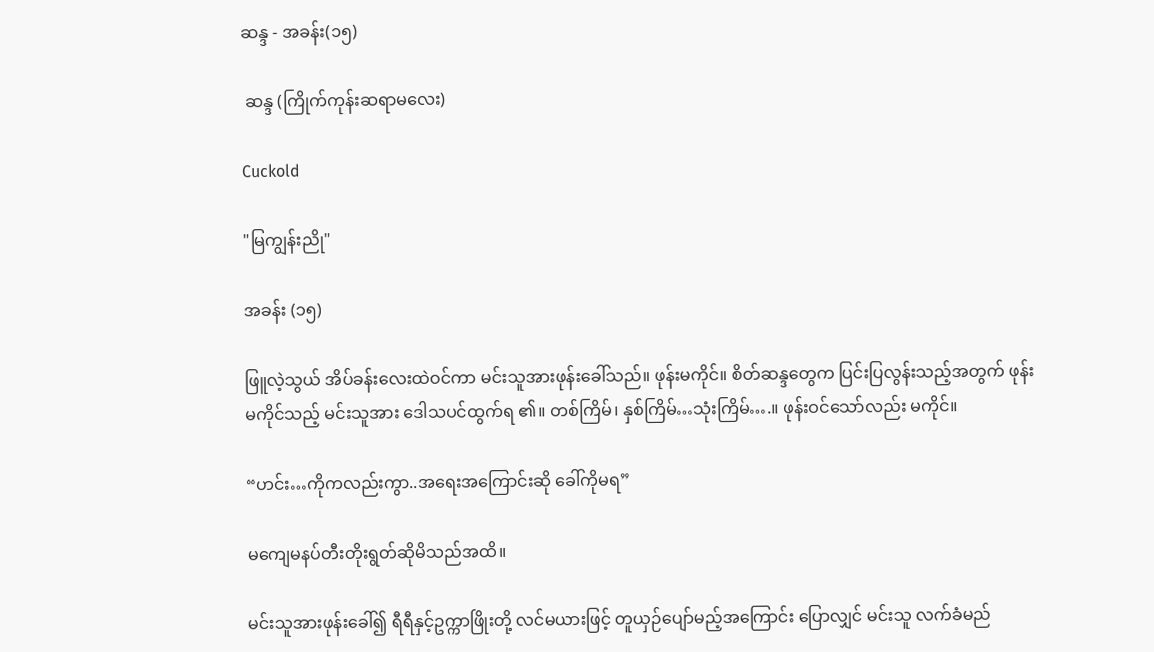ဆန္ဒ - အခန်း(၁၅)

 ဆန္ဒ (ကြိုက်ကုန်းဆရာမလေး)

Cuckold

"မြကျွန်းညို"

အခန်း (၁၅)

ဖြူလဲ့သွယ် အိပ်ခန်းလေးထဲဝင်ကာ မင်းသူအားဖုန်းခေါ်သည်။ ဖုန်းမကိုင်။ စိတ်ဆန္ဒတွေက ပြင်းပြလွန်းသည့်အတွက် ဖုန်းမကိုင်သည့် မင်းသူအား ဒေါသပင်ထွက်ရ ၏။ တစ်ကြိမ်၊ နှစ်ကြိမ်…သုံးကြိမ်….။ ဖုန်းဝင်သော်လည်း မကိုင်။

“ဟင်း…ကိုကလည်းကွာ..အရေးအကြောင်းဆို ခေါ်ကိုမရ”

မကျေမနပ်တီးတိုးရွတ်ဆိုမိသည်အထိ။

မင်းသူအားဖုန်းခေါ်၍ ရီရီနှင့်ဥက္ကာဖြိုးတို့ လင်မယားဖြင့် တူယှဉ်ပျော်မည့်အကြောင်း ပြောလျှင် မင်းသူ လက်ခံမည်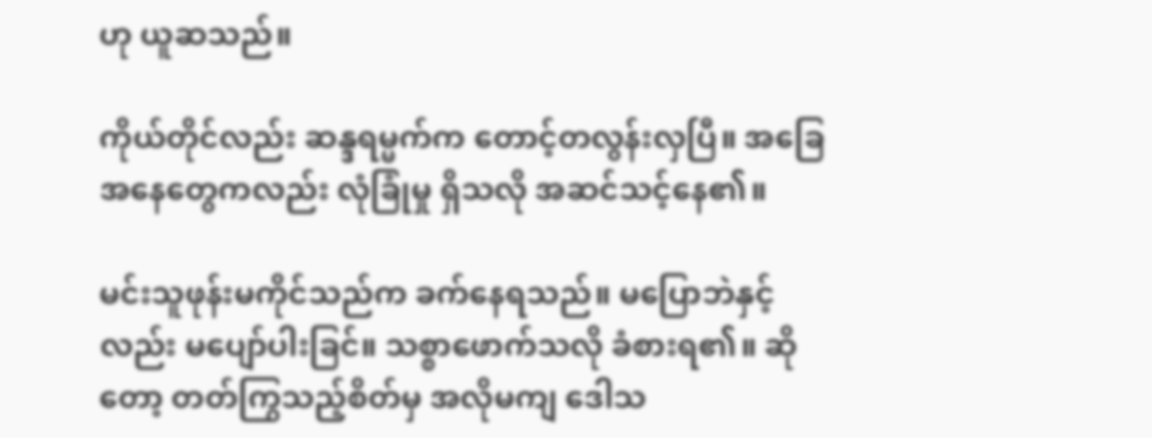ဟု ယူဆသည်။

ကိုယ်တိုင်လည်း ဆန္ဒရမ္မက်က တောင့်တလွန်းလှပြီ။ အခြေအနေတွေကလည်း လုံခြုံမှု ရှိသလို အဆင်သင့်နေ၏။

မင်းသူဖုန်းမကိုင်သည်က ခက်နေရသည်။ မပြောဘဲနှင့်လည်း မပျော်ပါးခြင်။ သစ္စာဖောက်သလို ခံစားရ၏။ ဆိုတော့ တတ်ကြွသည့်စိတ်မှ အလိုမကျ ဒေါသ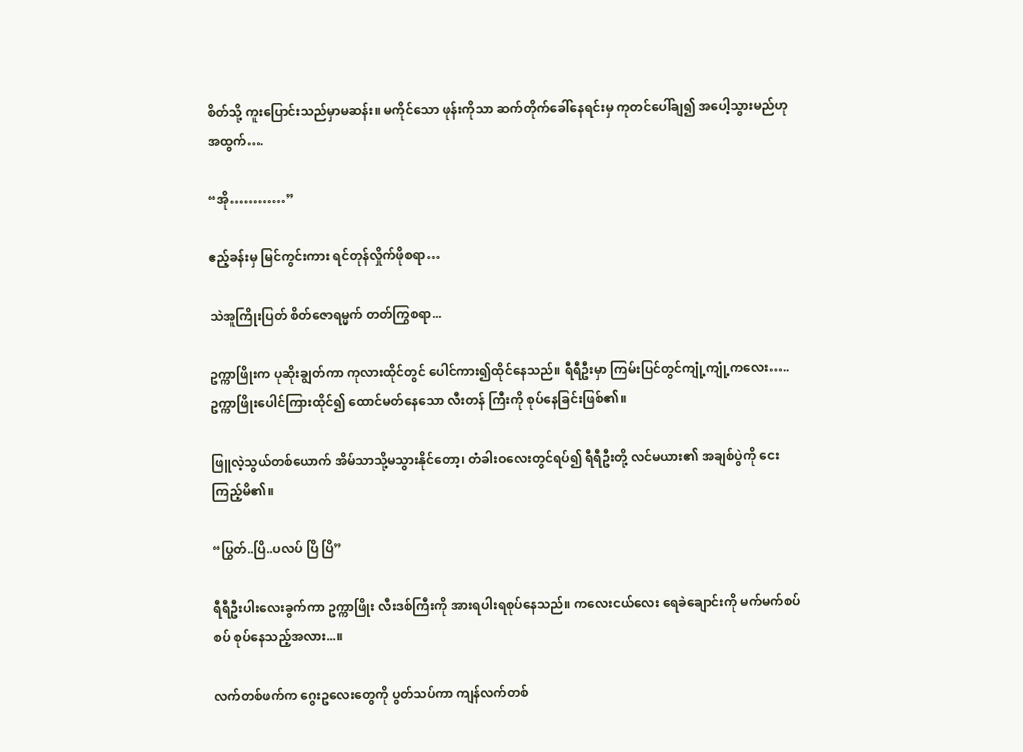စိတ်သို့ ကူးပြောင်းသည်မှာမဆန်း။ မကိုင်သော ဖုန်းကိုသာ ဆက်တိုက်ခေါ်နေရင်းမှ ကုတင်ပေါ်ချ၍ အပေါ့သွားမည်ဟု အထွက်….

“အို…………”

ဧည့်ခန်းမှ မြင်ကွင်းကား ရင်တုန်လှိုက်ဖိုစရာ…

သဲအူကြိုးပြတ် စိတ်ဇောရမ္မက် တတ်ကြွစရာ...

ဥက္ကာဖြိုးက ပုဆိုးချွတ်ကာ ကုလားထိုင်တွင် ပေါင်ကား၍ထိုင်နေသည်။ ရီရီဦးမှာ ကြမ်းပြင်တွင်ကျုံ့ကျုံ့ကလေး….. ဥက္ကာဖြိုးပေါင်ကြားထိုင်၍ ထောင်မတ်နေသော လီးတန် ကြီးကို စုပ်နေခြင်းဖြစ်၏။

ဖြူလဲ့သွယ်တစ်ယောက် အိမ်သာသို့မသွားနိုင်တော့၊ တံခါးဝလေးတွင်ရပ်၍ ရီရီဦးတို့ လင်မယား၏ အချစ်ပွဲကို ငေးကြည့်မိ၏။

“ပြွတ်..ပြိ..ပလပ် ပြိ ပြိ”

ရီရီဦးပါးလေးခွက်ကာ ဥက္ကာဖြိုး လီးဒစ်ကြီးကို အားရပါးရစုပ်နေသည်။ ကလေးငယ်လေး ရေခဲချောင်းကို မက်မက်စပ်စပ် စုပ်နေသည့်အလား...။

လက်တစ်ဖက်က ဂွေးဥလေးတွေကို ပွတ်သပ်ကာ ကျန်လက်တစ်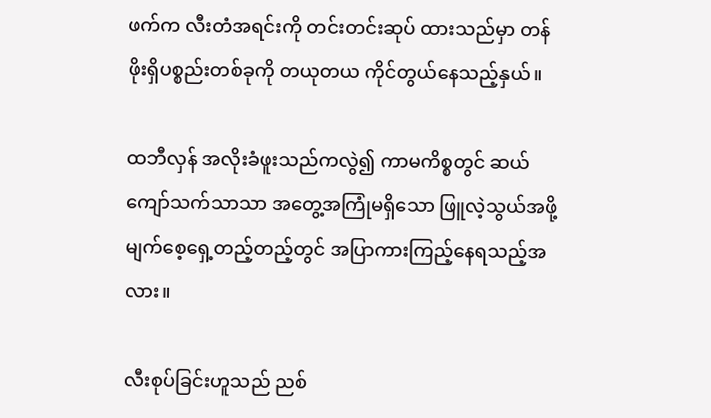ဖက်က လီးတံအရင်းကို တင်းတင်းဆုပ် ထားသည်မှာ တန်ဖိုးရှိပစ္စည်းတစ်ခုကို တယုတယ ကိုင်တွယ်နေသည့်နှယ်။

ထဘီလှန် အလိုးခံဖူးသည်ကလွဲ၍ ကာမကိစ္စတွင် ဆယ်ကျော်သက်သာသာ အတွေ့အကြုံမရှိသော ဖြူလဲ့သွယ်အဖို့ မျက်စေ့ရှေ့တည့်တည့်တွင် အပြာကားကြည့်နေရသည့်အလား။

လီးစုပ်ခြင်းဟူသည် ညစ်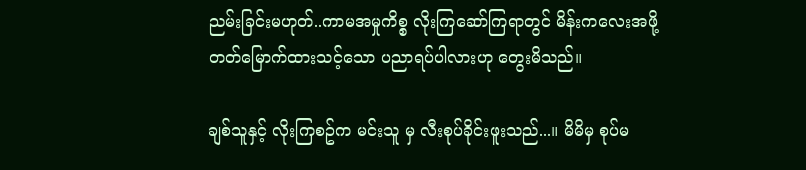ညမ်းခြင်းမဟုတ်..ကာမအမှုကိစ္စ လိုးကြဆော်ကြရာတွင် မိန်းကလေးအဖို့ တတ်မြောက်ထားသင့်သော ပညာရပ်ပါလားဟု တွေးမိသည်။

ချစ်သူနှင့် လိုးကြစဥ်က မင်းသူ မှ လီးစုပ်ခိုင်းဖူးသည်...။ မိမိမှ စုပ်မ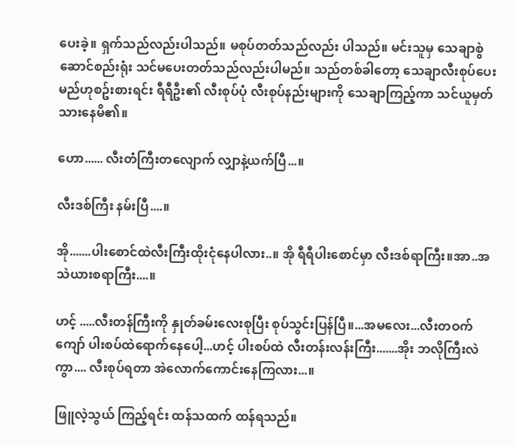ပေးခဲ့။ ရှက်သည်လည်းပါသည်။ မစုပ်တတ်သည်လည်း ပါသည်။ မင်းသူမှ သေချာစွဲဆောင်စည်းရုံး သင်မပေးတတ်သည်လည်းပါမည်။ သည်တစ်ခါတော့ သေချာလီးစုပ်ပေးမည်ဟုစဥ်းစားရင်း ရီရီဦး၏ လီးစုပ်ပုံ လီးစုပ်နည်းများကို သေချာကြည့်ကာ သင်ယူမှတ်သားနေမိ၏။

ဟော...... လီးတံကြီးတလျောက် လျှာနဲ့ယက်ပြီ...။

လီးဒစ်ကြီး နမ်းပြီ....။

အို.......ပါးစောင်ထဲလီးကြီးထိုးငုံနေပါလား..။ အို ရီရီပါးစောင်မှာ လီးဒစ်ရာကြီး။အာ..အသဲယားစရာကြီး....။

ဟင့် .....လီးတန်ကြီးကို နှုတ်ခမ်းလေးစုပြီး စုပ်သွင်းပြန်ပြီ။...အမလေး...လီးတဝက်ကျော် ပါးစပ်ထဲရောက်နေပေါ့...ဟင့် ပါးစပ်ထဲ လီးတန်းလန်းကြီး.......အိုး ဘလိုကြီးလဲကွာ.... လီးစုပ်ရတာ အဲလောက်ကောင်းနေကြလား...။

ဖြူလဲ့သွယ် ကြည့်ရင်း ထန်သထက် ထန်ရသည်။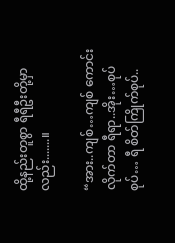ထို့နည်းတူစွာ ရီရီဦးတို့မှာလည်း.......။

“အား..ကျစ်…ကျစ် ကောင်းလိုက်တာ ရီရာ..အိုး…စုပ် စုပ်… ရီ စိတ်ကြိုက်စုပ်..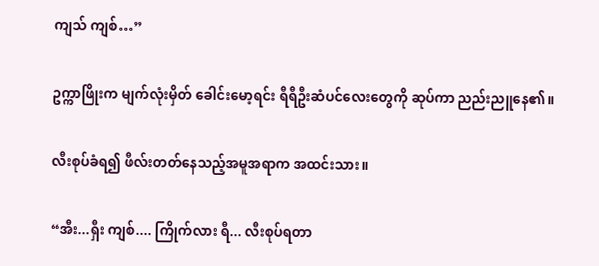ကျသ် ကျစ်…”

ဥက္ကာဖြိုးက မျက်လုံးမှိတ် ခေါင်းမော့ရင်း ရီရီဦးဆံပင်လေးတွေကို ဆုပ်ကာ ညည်းညူနေ၏။

လီးစုပ်ခံရ၍ ဖီလ်းတတ်နေသည့်အမူအရာက အထင်းသား။

“အီး...ရှီး ကျစ်.... ကြိုက်လား ရီ... လီးစုပ်ရတာ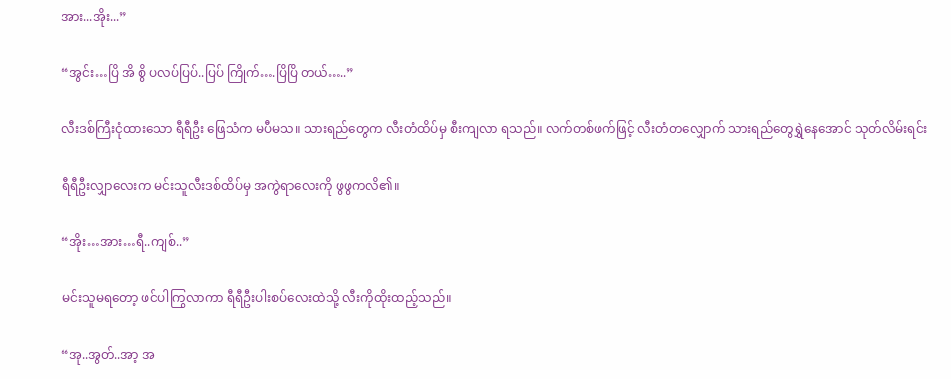အား...အိုး...”

“အွင်း…ပြိ အိ စွိ ပလပ်ပြပ်..ပြပ် ကြိုက်….ပြိပြိ တယ်…..”

လီးဒစ်ကြီးငုံထားသော ရီရီဦး ဖြေသံက မပီမသ။ သားရည်တွေက လီးတံထိပ်မှ စီးကျလာ ရသည်။ လက်တစ်ဖက်ဖြင့် လီးတံတလျှောက် သားရည်တွေရွှဲနေအောင် သုတ်လိမ်းရင်း

ရီရီဦးလျှာလေးက မင်းသူလီးဒစ်ထိပ်မှ အကွဲရာလေးကို ဖွဖွကလိ၏။

“အိုး…အား…ရီ..ကျစ်..”

မင်းသူမရတော့ ဖင်ပါကြွလာကာ ရီရီဦးပါးစပ်လေးထဲသို့ လီးကိုထိုးထည့်သည်။

“အု..အွတ်..အာ့ အ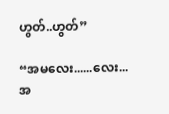ဟွတ်..ဟွတ်”

“အမလေး......လေး...အ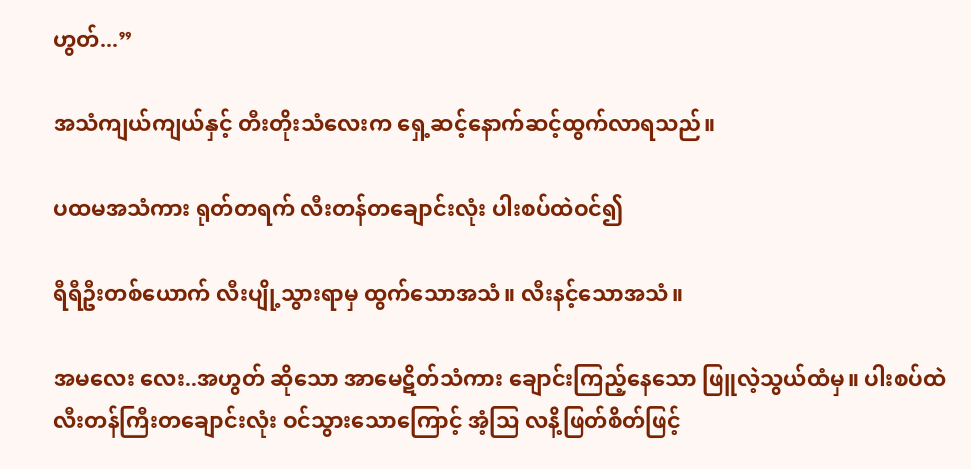ဟွတ်...”

အသံကျယ်ကျယ်နှင့် တီးတိုးသံလေးက ရှေ့ဆင့်နောက်ဆင့်ထွက်လာရသည်။

ပထမအသံကား ရုတ်တရက် လီးတန်တချောင်းလုံး ပါးစပ်ထဲဝင်၍

ရီရီဦးတစ်ယောက် လီးပျို့သွားရာမှ ထွက်သောအသံ။ လီးနင့်သောအသံ။

အမလေး လေး..အဟွတ် ဆိုသော အာမေဋိတ်သံကား ချောင်းကြည့်နေသော ဖြူလဲ့သွယ်ထံမှ။ ပါးစပ်ထဲ လီးတန်ကြီးတချောင်းလုံး ဝင်သွားသောကြောင့် အံ့သြ လနိ့ဖြတ်စိတ်ဖြင့်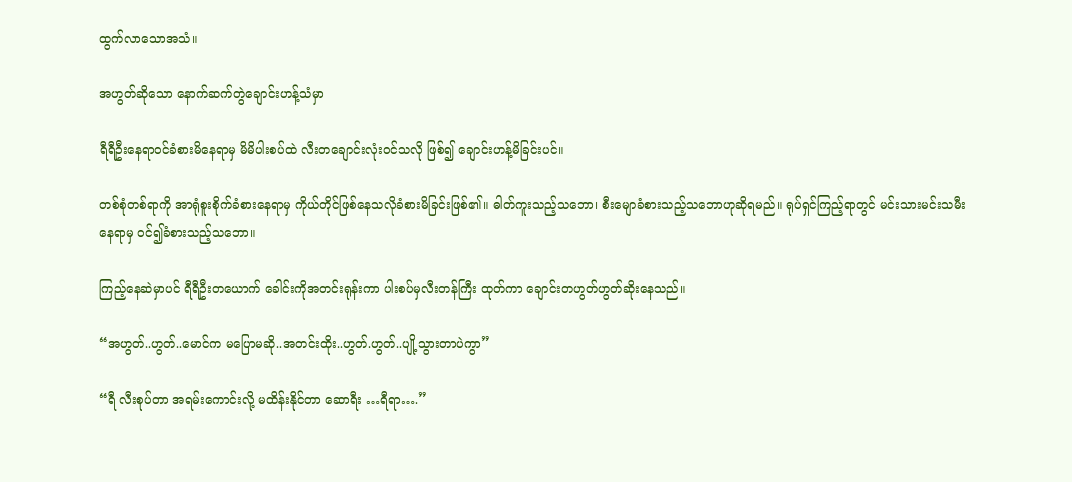ထွက်လာသောအသံ။

အဟွတ်ဆိုသော နောက်ဆက်တွဲချောင်းဟန့်သံမှာ

ရီရီဦးနေရာဝင်ခံစားမိနေရာမှ မိမိပါးစပ်ထဲ လီးတချောင်းလုံးဝင်သလို ဖြစ်၍ ချောင်းဟန့်မိခြင်းပင်။

တစ်စုံတစ်ရာကို အာရုံစူးစိုက်ခံစားနေရာမှ ကိုယ်တိုင်ဖြစ်နေသလိုခံစားမိခြင်းဖြစ်၏။ ဓါတ်ကူးသည့်သဘော၊ စီးမျောခံစားသည့်သဘောဟုဆိုရမည်။ ရုပ်ရှင်ကြည့်ရာတွင် မင်းသားမင်းသမီးနေရာမှ ဝင်၍ခံစားသည့်သဘော။

ကြည့်နေဆဲမှာပင် ရီရီဦးတယောက် ခေါင်းကိုအတင်းရုန်းကာ ပါးစပ်မှလီးတန်ကြီး ထုတ်ကာ ချောင်းတဟွတ်ဟွတ်ဆိုးနေသည်။

“အဟွတ်..ဟွတ်..မောင်က မပြောမဆို..အတင်းထိုး..ဟွတ်.ဟွတ်..ပျို့သွားတာပဲကွာ”

“ရီ လီးစုပ်တာ အရမ်းကောင်းလို့ မထိန်းနိုင်တာ ဆောရီး …ရီရာ….”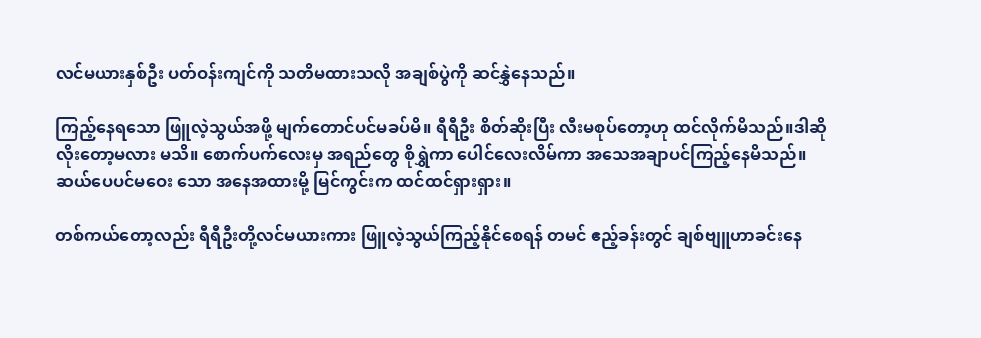လင်မယားနှစ်ဦး ပတ်ဝန်းကျင်ကို သတိမထားသလို အချစ်ပွဲကို ဆင်နွှဲနေသည်။

ကြည့်နေရသော ဖြူလဲ့သွယ်အဖို့ မျက်တောင်ပင်မခပ်မိ။ ရီရီဦး စိတ်ဆိုးပြီး လီးမစုပ်တော့ဟု ထင်လိုက်မိသည်။ဒါဆို လိုးတော့မလား မသိ။ စောက်ပက်လေးမှ အရည်တွေ စိုရွှဲကာ ပေါင်လေးလိမ်ကာ အသေအချာပင်ကြည့်နေမိသည်။ ဆယ်ပေပင်မဝေး သော အနေအထားမို့ မြင်ကွင်းက ထင်ထင်ရှားရှား။

တစ်ကယ်တော့လည်း ရီရီဦးတို့လင်မယားကား ဖြူလဲ့သွယ်ကြည့်နိုင်စေရန် တမင် ဧည့်ခန်းတွင် ချစ်ဗျူဟာခင်းနေ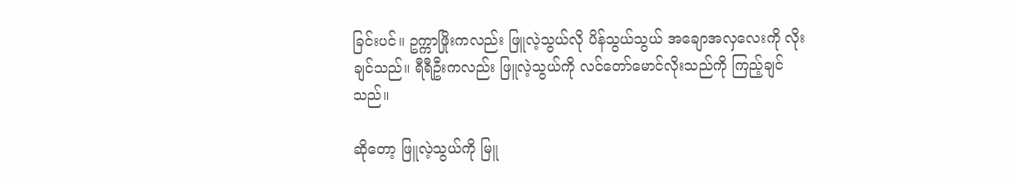ခြင်းပင်။ ဥက္ကာဖြိုးကလည်း ဖြူလဲ့သွယ်လို ပိန်သွယ်သွယ် အချောအလှလေးကို လိုးချင်သည်။ ရီရီဦးကလည်း ဖြူလဲ့သွယ်ကို လင်တော်မောင်လိုးသည်ကို ကြည့်ချင်သည်။

ဆိုတော့ ဖြူလဲ့သွယ်ကို မြူ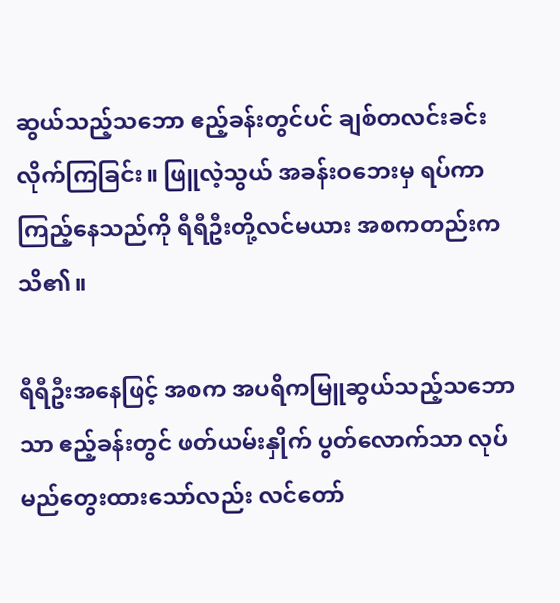ဆွယ်သည့်သဘော ဧည့်ခန်းတွင်ပင် ချစ်တလင်းခင်း လိုက်ကြခြင်း။ ဖြူလဲ့သွယ် အခန်းဝဘေးမှ ရပ်ကာ ကြည့်နေသည်ကို ရီရီဦးတို့လင်မယား အစကတည်းက သိ၏။

ရီရီဦးအနေဖြင့် အစက အပရိကမြူဆွယ်သည့်သဘောသာ ဧည့်ခန်းတွင် ဖတ်ယမ်းနှိုက် ပွတ်လောက်သာ လုပ်မည်တွေးထားသော်လည်း လင်တော်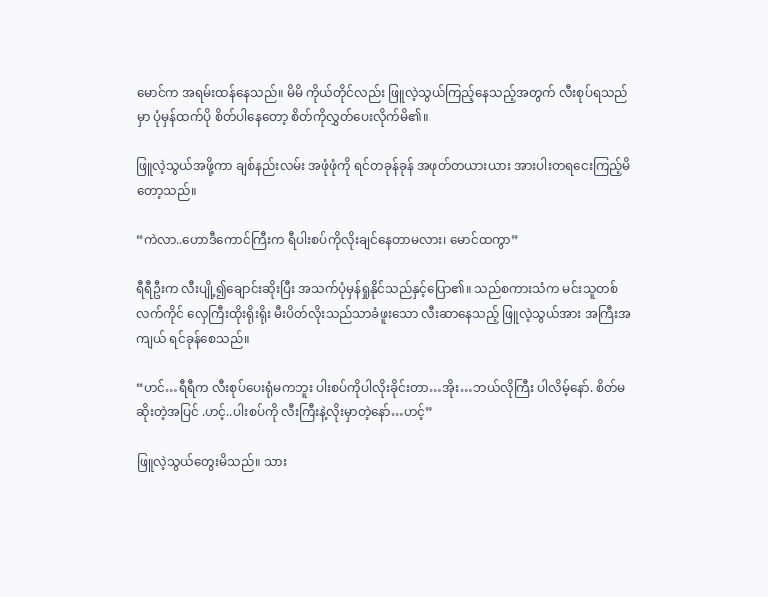မောင်က အရမ်းထန်နေသည်။ မိမိ ကိုယ်တိုင်လည်း ဖြူလဲ့သွယ်ကြည့်နေသည့်အတွက် လီးစုပ်ရသည်မှာ ပုံမှန်ထက်ပို စိတ်ပါနေတော့ စိတ်ကိုလွှတ်ပေးလိုက်မိ၏။

ဖြူလဲ့သွယ်အဖို့ကာ ချစ်နည်းလမ်း အဖုံဖုံကို ရင်တခုန်ခုန် အဖုတ်တယားယား အားပါးတရငေးကြည့်မိတော့သည်။

“ကဲလာ..ဟောဒီကောင်ကြီးက ရီပါးစပ်ကိုလိုးချင်နေတာမလား၊ မောင်ထကွာ”

ရီရီဦးက လီးပျို့၍ချောင်းဆိုးပြီး အသက်ပုံမှန်ရှုနိုင်သည်နှင့်ပြော၏။ သည်စကားသံက မင်းသူတစ်လက်ကိုင် လှေကြီးထိုးရိုးရိုး မီးပိတ်လိုးသည်သာခံဖူးသော လီးဆာနေသည့် ဖြူလဲ့သွယ်အား အကြီးအကျယ် ရင်ခုန်စေသည်။

“ဟင်…ရီရီက လီးစုပ်ပေးရုံမကဘူး ပါးစပ်ကိုပါလိုးခိုင်းတာ…အိုး…ဘယ်လိုကြီး ပါလိမ့်နော်. စိတ်မဆိုးတဲ့အပြင် .ဟင့်..ပါးစပ်ကို လီးကြီးနဲ့လိုးမှာတဲ့နော်…ဟင့်”

ဖြူလဲ့သွယ်တွေးမိသည်။ သား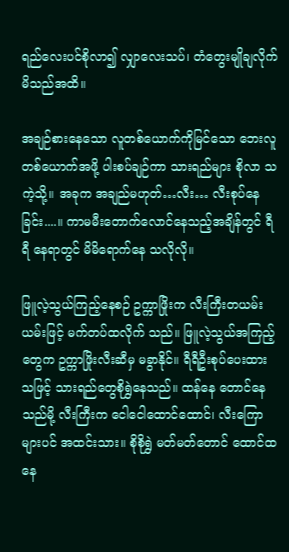ရည်လေးပင်စိုလာ၍ လျှာလေးသပ်၊ တံတွေးမျိုချလိုက်မိသည်အထိ။

အချဉ်စားနေသော လူတစ်ယောက်ကိုမြင်သော ဘေးလူတစ်ယောက်အဖို့ ပါးစပ်ချဉ်ကာ သားရည်များ စိုလာ သကဲ့သို့။ အခုက အချည်မဟုတ်…လီး… လီးစုပ်နေခြင်း....။ ကာမမီးတောက်လောင်နေသည့်အချိန်တွင် ရီရီ နေရာတွင် မိမိရောက်နေ သလိုလို။

ဖြူလဲ့သွယ်ကြည့်နေစဉ် ဥက္ကာဖြိုးက လီးကြီးတယမ်းယမ်းဖြင့် မက်တပ်ထလိုက် သည်။ ဖြူလဲ့သွယ်အကြည့်တွေက ဥက္ကာဖြိုးလီးဆီမှ မခွာနိုင်။ ရီရီဦးစုပ်ပေးထားသဖြင့် သားရည်တွေစိုရွှဲနေသည်။ ထန်နေ တောင်နေသည်မို့ လီးကြီးက ငေါငေါထောင်ထောင်၊ လီးကြော များပင် အထင်းသား။ စိုစိုရွှဲ မတ်မတ်တောင် ထောင်ထနေ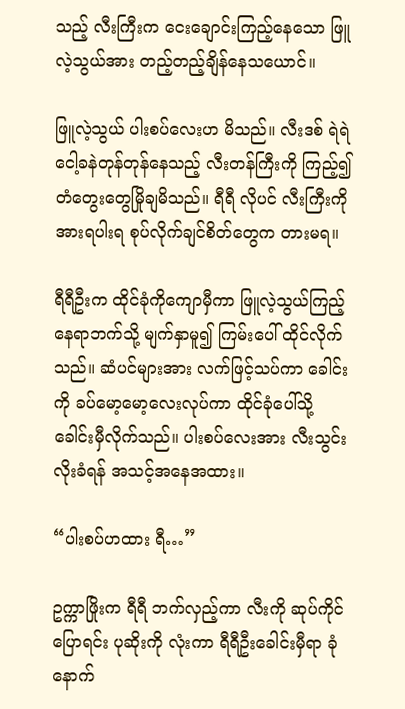သည့် လီးကြီးက ငေးချောင်းကြည့်နေသော ဖြူလဲ့သွယ်အား တည့်တည့်ချိန်နေသယောင်။

ဖြူလဲ့သွယ် ပါးစပ်လေးဟ မိသည်။ လီးဒစ် ရဲရဲ ငေါ့ခနဲတုန်တုန်နေသည့် လီးတန်ကြီးကို ကြည့်၍ တံတွေးတွေမြိုချမိသည်။ ရီရီ လိုပင် လီးကြီးကို အားရပါးရ စုပ်လိုက်ချင်စိတ်တွေက တားမရ။

ရီရီဦးက ထိုင်ခုံကိုကျောမှီကာ ဖြူလဲ့သွယ်ကြည့်နေရာဘက်သို့ မျက်နှာမူ၍ ကြမ်းပေါ် ထိုင်လိုက်သည်။ ဆံပင်များအား လက်ဖြင့်သပ်ကာ ခေါင်းကို ခပ်မော့မော့လေးလုပ်ကာ ထိုင်ခုံပေါ်သို့ ခေါင်းမှီလိုက်သည်။ ပါးစပ်လေးအား လီးသွင်းလိုးခံရန် အသင့်အနေအထား။

“ပါးစပ်ဟထား ရီ…”

ဥက္ကာဖြိုးက ရီရီ ဘက်လှည့်ကာ လီးကို ဆုပ်ကိုင်ပြောရင်း ပုဆိုးကို လုံးကာ ရီရီဦးခေါင်းမှီရာ ခုံနောက်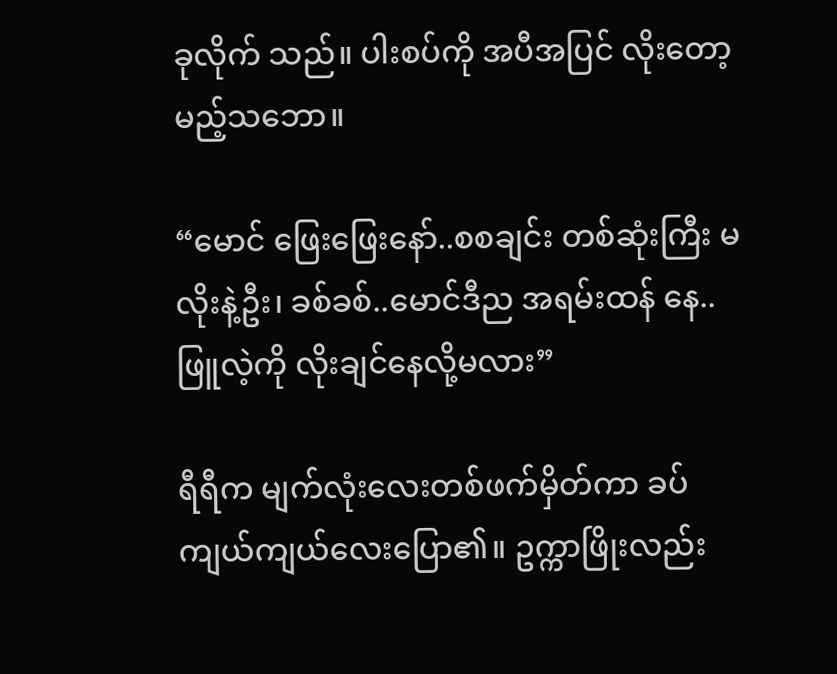ခုလိုက် သည်။ ပါးစပ်ကို အပီအပြင် လိုးတော့မည့်သဘော။

“မောင် ဖြေးဖြေးနော်..စစချင်း တစ်ဆုံးကြီး မလိုးနဲ့ဦး၊ ခစ်ခစ်..မောင်ဒီည အရမ်းထန် နေ..ဖြူလဲ့ကို လိုးချင်နေလို့မလား”

ရီရီက မျက်လုံးလေးတစ်ဖက်မှိတ်ကာ ခပ်ကျယ်ကျယ်လေးပြော၏။ ဥက္ကာဖြိုးလည်း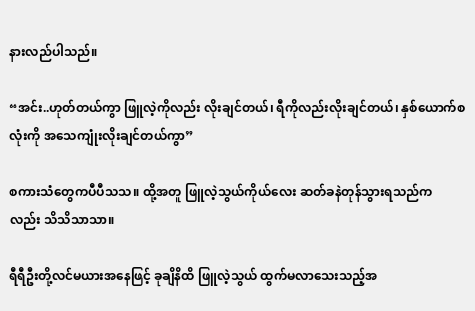နားလည်ပါသည်။

“အင်း..ဟုတ်တယ်ကွာ ဖြူလဲ့ကိုလည်း လိုးချင်တယ်၊ ရီကိုလည်းလိုးချင်တယ်၊ နှစ်ယောက်စလုံးကို အသေကျုံးလိုးချင်တယ်ကွာ”

စကားသံတွေကပီပီသသ။ ထို့အတူ ဖြူလဲ့သွယ်ကိုယ်လေး ဆတ်ခနဲတုန်သွားရသည်က လည်း သိသိသာသာ။

ရီရီဦးတို့လင်မယားအနေဖြင့် ခုချိနိထိ ဖြူလဲ့သွယ် ထွက်မလာသေးသည့်အ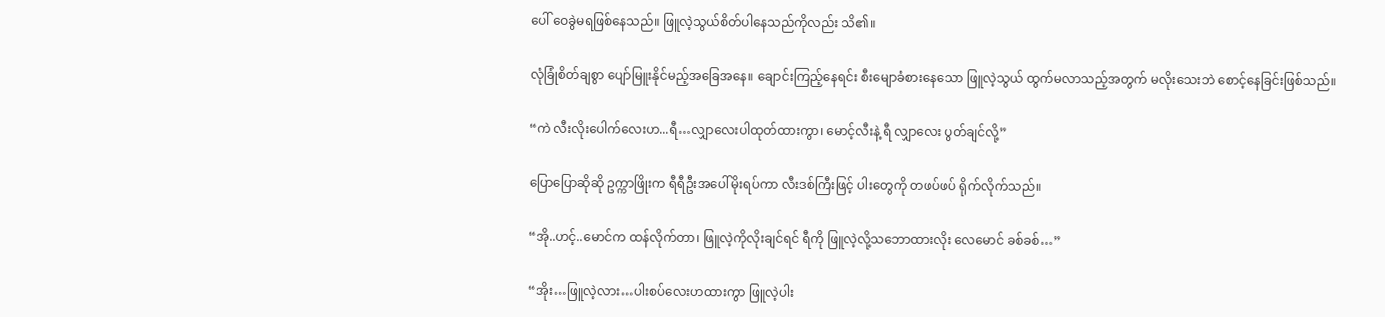ပေါ် ဝေခွဲမရဖြစ်နေသည်။ ဖြူလဲ့သွယ်စိတ်ပါနေသည်ကိုလည်း သိ၏။

လုံခြုံစိတ်ချစွာ ပျော်မြူးနိုင်မည့်အခြေအနေ။ ချောင်းကြည့်နေရင်း စီးမျောခံစားနေသော ဖြူလဲ့သွယ် ထွက်မလာသည့်အတွက် မလိုးသေးဘဲ စောင့်နေခြင်းဖြစ်သည်။

“ကဲ လီးလိုးပေါက်လေးဟ...ရီ…လျှာလေးပါထုတ်ထားကွာ၊ မောင့်လီးနဲ့ ရီ လျှာလေး ပွတ်ချင်လို့”

ပြောပြောဆိုဆို ဥက္ကာဖြိုးက ရီရီဦးအပေါ်မိုးရပ်ကာ လီးဒစ်ကြီးဖြင့် ပါးတွေကို တဖပ်ဖပ် ရိုက်လိုက်သည်။

“အို..ဟင့်..မောင်က ထန်လိုက်တာ၊ ဖြူလဲ့ကိုလိုးချင်ရင် ရီကို ဖြူလဲ့လို့သဘောထားလိုး လေမောင် ခစ်ခစ်…”

“အိုး…ဖြူလဲ့လား…ပါးစပ်လေးဟထားကွာ ဖြူလဲ့ပါး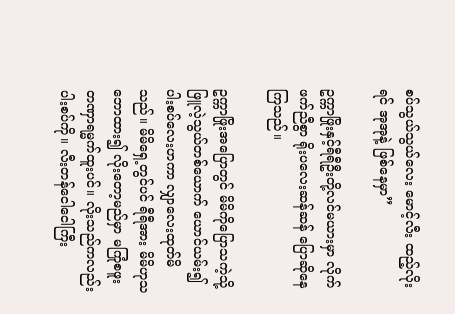စပ်သွယ်သွယ်လေး မောင့်လီး ထည့်လိုး ရင် အုအုနဲ့ ဖြစ်နေမှာ”

ဥက္ကာဖြိုးနှင့်ရီရီဦးတို့လင်မယားမှာ လိုက်ဖက်ညီစွာ ရိုးပလေးဆန်ဆန် ပြောဆိုနေကြသည်။

ဥက္ကာဖြိုးအပြောတွင် မိမိကိုပြောသကဲ့သို့ ဖြူလဲ့သွယ်တစ်ယောက် ယောင်ယမ်း၍ ပါးစပ်လေးဟကာ လျှာလေးထုတ်မိသည်။ မိမိရှေ့တွင်ပင် ရီရီအား မိမိဟုသဘောထား၍ လိုးတော့မည်မှာ မကြုံစဖူး တဏှာရမ္မက်ထူးပင်။ လိုးသည်ကလည်း ပါးစပ်ကို။ လီးတန်ငေါငေါကြီး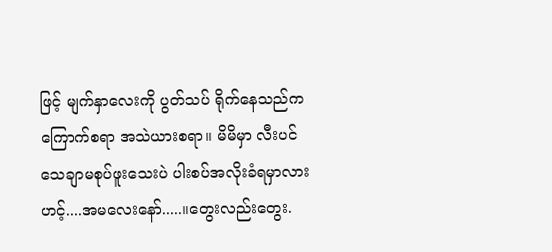ဖြင့် မျက်နှာလေးကို ပွတ်သပ် ရိုက်နေသည်က ကြောက်စရာ အသဲယားစရာ။ မိမိမှာ လီးပင်သေချာမစုပ်ဖူးသေးပဲ ပါးစပ်အလိုးခံရမှာလား ဟင့်....အမလေးနော်.....။တွေးလည်းတွေး.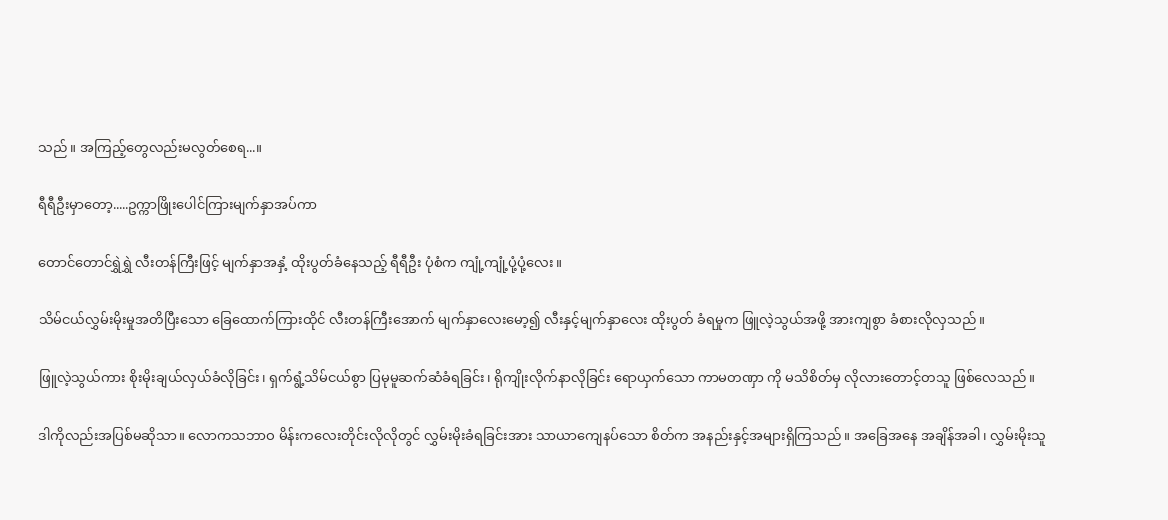သည်။ အကြည့်တွေလည်းမလွတ်စေရ...။

ရီရီဦးမှာတော့.....ဥက္ကာဖြိုးပေါင်ကြားမျက်နှာအပ်ကာ

တောင်တောင်ရွှဲရွှဲ လီးတန်ကြီးဖြင့် မျက်နှာအနှံ့ ထိုးပွတ်ခံနေသည့် ရီရီဦး ပုံစံက ကျုံ့ကျုံ့ပုံ့ပုံ့လေး။

သိမ်ငယ်လွှမ်းမိုးမှုအတိပြီးသော ခြေထောက်ကြားထိုင် လီးတန်ကြီးအောက် မျက်နှာလေးမော့၍ လီးနှင့်မျက်နှာလေး ထိုးပွတ် ခံရမှုက ဖြူလဲ့သွယ်အဖို့ အားကျစွာ ခံစားလိုလှသည်။

ဖြူလဲ့သွယ်ကား စိုးမိုးချယ်လှယ်ခံလိုခြင်း၊ ရှက်ရွံ့သိမ်ငယ်စွာ ပြမုမူဆက်ဆံခံရခြင်း၊ ရိုကျိုးလိုက်နာလိုခြင်း ရောယှက်သော ကာမတဏှာ ကို မသိစိတ်မှ လိုလားတောင့်တသူ ဖြစ်လေသည်။

ဒါကိုလည်းအပြစ်မဆိုသာ။ လောကသဘာဝ မိန်းကလေးတိုင်းလိုလိုတွင် လွှမ်းမိုးခံရခြင်းအား သာယာကျေနပ်သော စိတ်က အနည်းနှင့်အများရှိကြသည်။ အခြေအနေ အချိန်အခါ၊ လွှမ်းမိုးသူ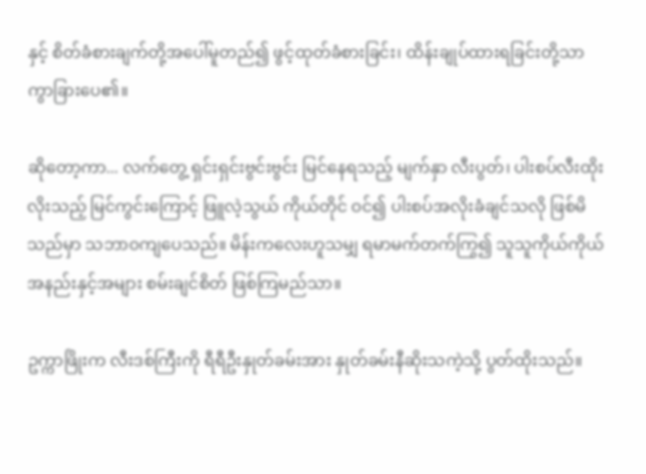နှင့် စိတ်ခံစားချက်တို့အပေါ်မူတည်၍ ဖွင့်ထုတ်ခံစားခြင်း၊ ထိန်းချုပ်ထားရခြင်းတို့သာ ကွာခြားပေ၏။

ဆိုတော့ကာ... လက်တွေ့ ရှင်းရှင်းဗွင်းဗွင်း မြင်နေရသည့် မျက်နှာ လီးပွတ်၊ ပါးစပ်လီးထိုး လိုးသည့် မြင်ကွင်းကြောင့် ဖြူလဲ့သွယ် ကိုယ်တိုင် ဝင်၍ ပါးစပ်အလိုးခံချင်သလို ဖြစ်မိသည်မှာ သဘာ၀ကျပေသည်။ မိန်းကလေးဟူသမျှ ရမာမက်တက်ကြွ၍ သူသူကိုယ်ကိုယ် အနည်းနှင့်အများ စမ်းချင်စိတ် ဖြစ်ကြမည်သာ။

ဥက္ကာဖြိုးက လီးဒစ်ကြီးကို ရီရီဦးနှုတ်ခမ်းအား နှုတ်ခမ်းနီဆိုးသကဲ့သို့ ပွတ်ထိုးသည်။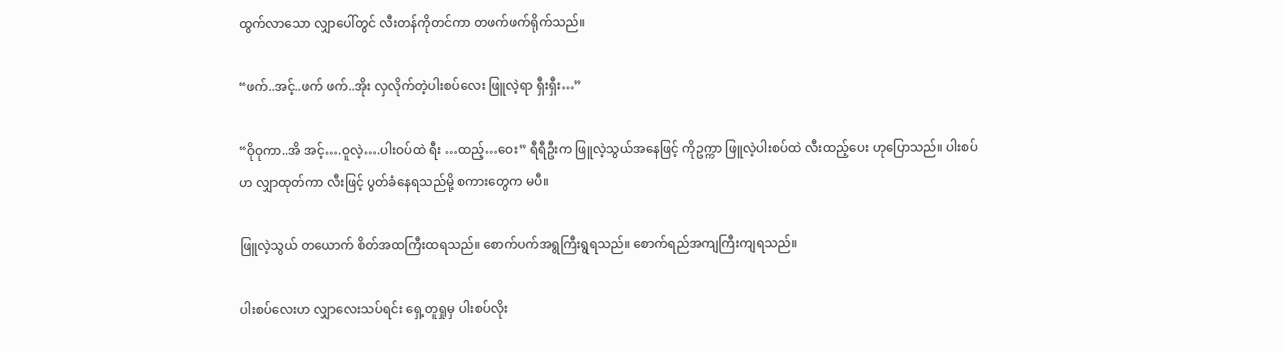ထွက်လာသော လျှာပေါ်တွင် လီးတန်ကိုတင်ကာ တဖက်ဖက်ရိုက်သည်။

“ဖက်..အင့်..ဖက် ဖက်..အိုး လှလိုက်တဲ့ပါးစပ်လေး ဖြူလဲ့ရာ ရှီးရှီး…”

“ဝိုဝုကာ..အိ အင့်….ဝူလဲ့….ပါးဝပ်ထဲ ရီး …ထည့်…ဝေး” ရီရီဦးက ဖြူလဲ့သွယ်အနေဖြင့် ကိုဥက္ကာ ဖြူလဲ့ပါးစပ်ထဲ လီးထည့်ပေး ဟုပြောသည်။ ပါးစပ်ဟ လျှာထုတ်ကာ လီးဖြင့် ပွတ်ခံနေရသည်မို့ စကားတွေက မပီ။

ဖြူလဲ့သွယ် တယောက် စိတ်အထကြီးထရသည်။ စောက်ပက်အရွကြီးရွရသည်။ စောက်ရည်အကျကြီးကျရသည်။

ပါးစပ်လေးဟ လျှာလေးသပ်ရင်း ရှေ့တူရှုမှ ပါးစပ်လိုး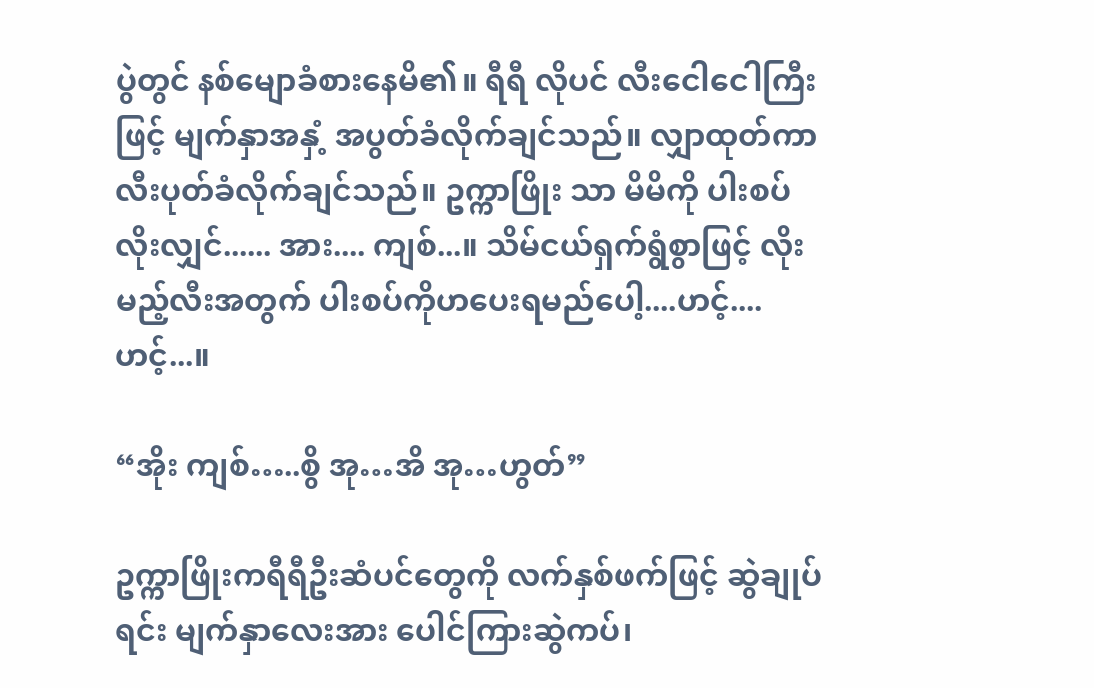ပွဲတွင် နစ်မျောခံစားနေမိ၏။ ရီရီ လိုပင် လီးငေါငေါကြီးဖြင့် မျက်နှာအနှံ့ အပွတ်ခံလိုက်ချင်သည်။ လျှာထုတ်ကာ လီးပုတ်ခံလိုက်ချင်သည်။ ဥက္ကာဖြိုး သာ မိမိကို ပါးစပ်လိုးလျှင်...... အား.... ကျစ်...။ သိမ်ငယ်ရှက်ရွံစွာဖြင့် လိုးမည့်လီးအတွက် ပါးစပ်ကိုဟပေးရမည်ပေါ့....ဟင့်....ဟင့်...။

“အိုး ကျစ်…..စွိ အု…အိ အု…ဟွတ်”

ဥက္ကာဖြိုးကရီရီဦးဆံပင်တွေကို လက်နှစ်ဖက်ဖြင့် ဆွဲချုပ်ရင်း မျက်နှာလေးအား ပေါင်ကြားဆွဲကပ်၊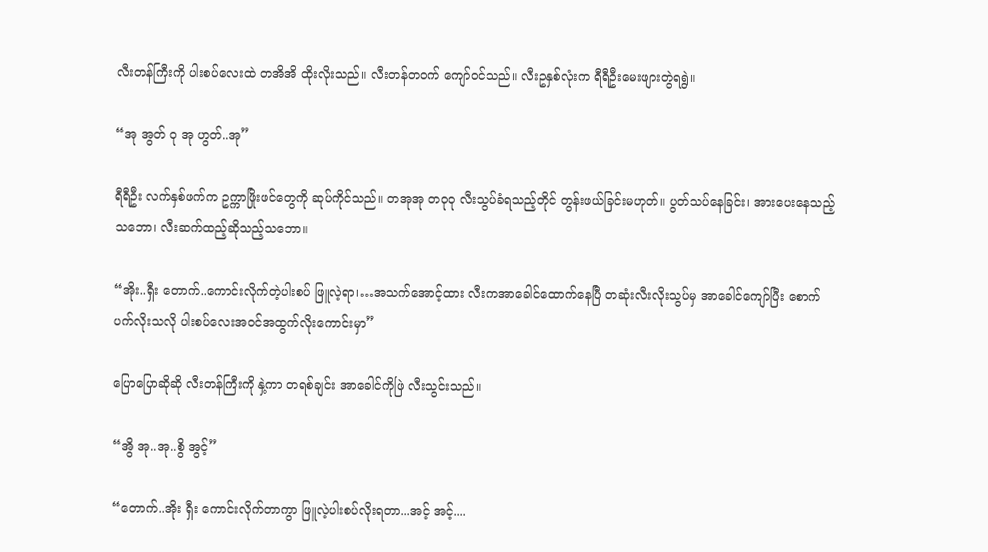လီးတန်ကြီးကို ပါးစပ်လေးထဲ တအိအိ ထိုးလိုးသည်။ လီးတန်တဝက် ကျော်ဝင်သည်။ လီးဥနှစ်လုံးက ရီရီဦးမေးဖျားတွဲရရွဲ။

“အု အွတ် ဝု အု ဟွတ်..အု”

ရီရီဦး လက်နှစ်ဖက်က ဥက္ကာဖြိုးဖင်တွေကို ဆုပ်ကိုင်သည်။ တအုအု တဝုဝု လီးသွပ်ခံရသည့်တိုင် တွန်းဖယ်ခြင်းမဟုတ်။ ပွတ်သပ်နေခြင်း၊ အားပေးနေသည့်သဘော၊ လီးဆက်ထည့်ဆိုသည့်သဘော။

“အိုး..ရှီး တောက်..ကောင်းလိုက်တဲ့ပါးစပ် ဖြူလဲ့ရာ၊…အသက်အောင့်ထား လီးကအာခေါင်ထောက်နေပြီ တဆုံးလီးလိုးသွပ်မှ အာခေါင်ကျော်ပြီး စောက်ပက်လိုးသလို ပါးစပ်လေးအဝင်အထွက်လိုးကောင်းမှာ”

ပြောပြောဆိုဆို လီးတန်ကြီးကို နှဲ့ကာ တရစ်ချင်း အာခေါင်ကိုဖြဲ လီးသွင်းသည်။

“အွိ အု..အု..စွိ အွင့်”

“တောက်..အိုး ရှီး ကောင်းလိုက်တာကွာ ဖြူလဲ့ပါးစပ်လိုးရတာ...အင့် အင့်....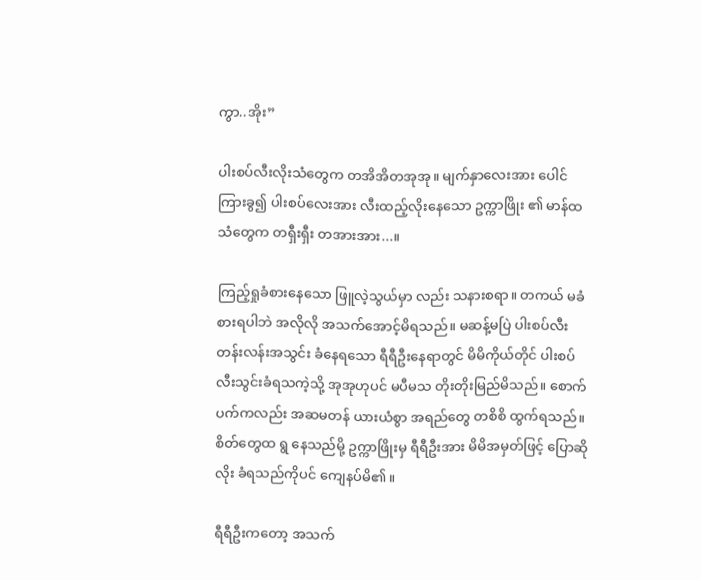ကွာ..အိုး”

ပါးစပ်လီးလိုးသံတွေက တအိအိတအုအု။ မျက်နှာလေးအား ပေါင်ကြားခွ၍ ပါးစပ်လေးအား လီးထည့်လိုးနေသော ဥက္ကာဖြိုး ၏ မာန်ထ သံတွေက တရှီးရှီး တအားအား...။

ကြည့်ရှုခံစားနေသော ဖြူလဲ့သွယ်မှာ လည်း သနားစရာ။ တကယ် မခံစားရပါဘဲ အလိုလို အသက်အောင့်မိရသည်။ မဆန့်မပြဲ ပါးစပ်လီးတန်းလန်းအသွင်း ခံနေရသော ရီရီဦးနေရာတွင် မိမိကိုယ်တိုင် ပါးစပ်လီးသွင်းခံရသကဲ့သို့ အုအုဟုပင် မပီမသ တိုးတိုးမြည်မိသည်။ စောက်ပက်ကလည်း အဆမတန် ယားယံစွာ အရည်တွေ တစိစိ ထွက်ရသည်။ စိတ်တွေထ ရွ နေသည်မို့ ဥက္ကာဖြိုးမှ ရီရီဦးအား မိမိအမှတ်ဖြင့် ပြောဆိုလိုး ခံရသည်ကိုပင် ကျေနပ်မိ၏။

ရီရီဦးကတော့ အသက်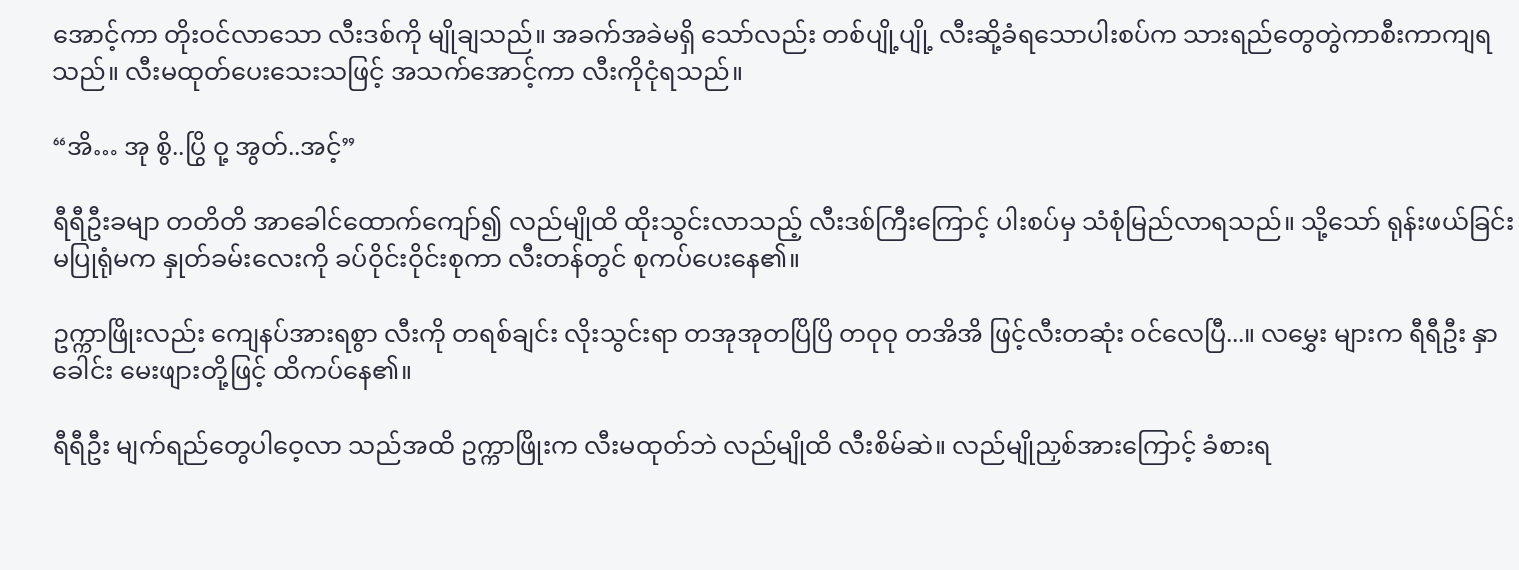အောင့်ကာ တိုးဝင်လာသော လီးဒစ်ကို မျိုချသည်။ အခက်အခဲမရှိ သော်လည်း တစ်ပျို့ပျို့ လီးဆို့ခံရသောပါးစပ်က သားရည်တွေတွဲကာစီးကာကျရသည်။ လီးမထုတ်ပေးသေးသဖြင့် အသက်အောင့်ကာ လီးကိုငုံရသည်။

“အိ… အု စွိ..ပြွိ ဝု့ အွတ်..အင့်”

ရီရီဦးခမျာ တတိတိ အာခေါင်ထောက်ကျော်၍ လည်မျိုထိ ထိုးသွင်းလာသည့် လီးဒစ်ကြီးကြောင့် ပါးစပ်မှ သံစုံမြည်လာရသည်။ သို့သော် ရုန်းဖယ်ခြင်း မပြုရုံမက နှုတ်ခမ်းလေးကို ခပ်ဝိုင်းဝိုင်းစုကာ လီးတန်တွင် စုကပ်ပေးနေ၏။

ဥက္ကာဖြိုးလည်း ကျေနပ်အားရစွာ လီးကို တရစ်ချင်း လိုးသွင်းရာ တအုအုတပြိပြိ တဝုဝု တအိအိ ဖြင့်လီးတဆုံး ဝင်လေပြီ...။ လမွှေး များက ရီရီဦး နှာခေါင်း မေးဖျားတို့ဖြင့် ထိကပ်နေ၏။

ရီရီဦး မျက်ရည်တွေပါဝေ့လာ သည်အထိ ဥက္ကာဖြိုးက လီးမထုတ်ဘဲ လည်မျိုထိ လီးစိမ်ဆဲ။ လည်မျိုညှစ်အားကြောင့် ခံစားရ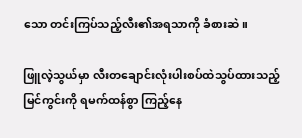သော တင်းကြပ်သည့်လီး၏အရသာကို ခံစားဆဲ။

ဖြူလဲ့သွယ်မှာ လီးတချောင်းလုံးပါးစပ်ထဲသွပ်ထားသည့်မြင်ကွင်းကို ရမက်ထန်စွာ ကြည့်နေ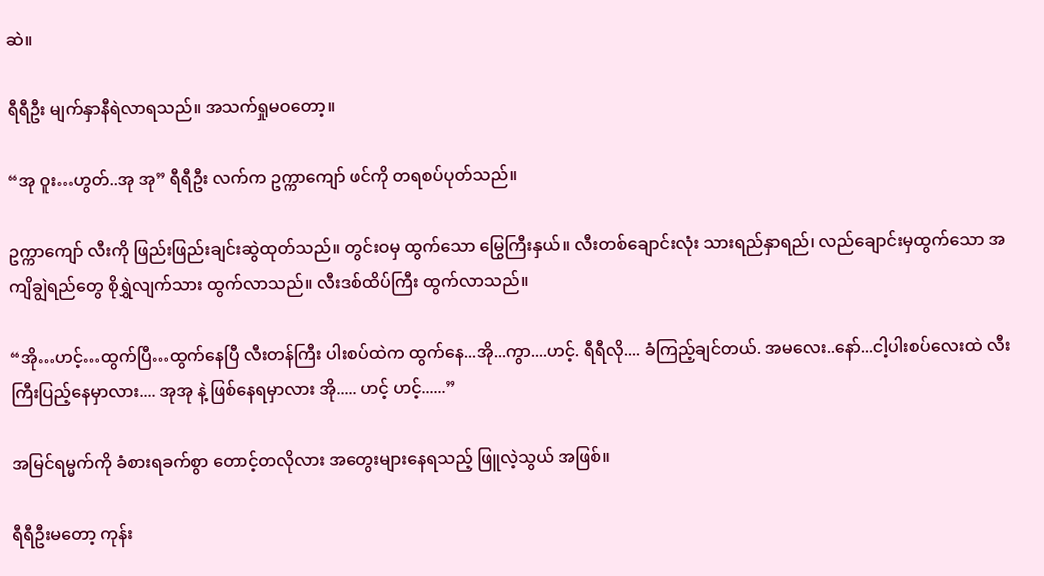ဆဲ။

ရီရီဦး မျက်နှာနီရဲလာရသည်။ အသက်ရှုမဝတော့။

“အု ဝူး…ဟွတ်..အု အု” ရီရီဦး လက်က ဥက္ကာကျော် ဖင်ကို တရစပ်ပုတ်သည်။

ဥက္ကာကျော် လီးကို ဖြည်းဖြည်းချင်းဆွဲထုတ်သည်။ တွင်းဝမှ ထွက်သော မြွေကြီးနှယ်။ လီးတစ်ချောင်းလုံး သားရည်နှာရည်၊ လည်ချောင်းမှထွက်သော အကျိချွဲရည်တွေ စိုရွှဲလျက်သား ထွက်လာသည်။ လီးဒစ်ထိပ်ကြီး ထွက်လာသည်။

“အို…ဟင့်…ထွက်ပြီ…ထွက်နေပြီ လီးတန်ကြီး ပါးစပ်ထဲက ထွက်နေ...အို...ကွာ....ဟင့်. ရီရီလို.... ခံကြည့်ချင်တယ်. အမလေး..နော်...ငါ့ပါးစပ်လေးထဲ လီးကြီးပြည့်နေမှာလား.... အုအု နဲ့ ဖြစ်နေရမှာလား အို..... ဟင့် ဟင့်......”

အမြင်ရမ္မက်ကို ခံစားရခက်စွာ တောင့်တလိုလား အတွေးများနေရသည့် ဖြူလဲ့သွယ် အဖြစ်။

ရီရီဦးမတော့ ကုန်း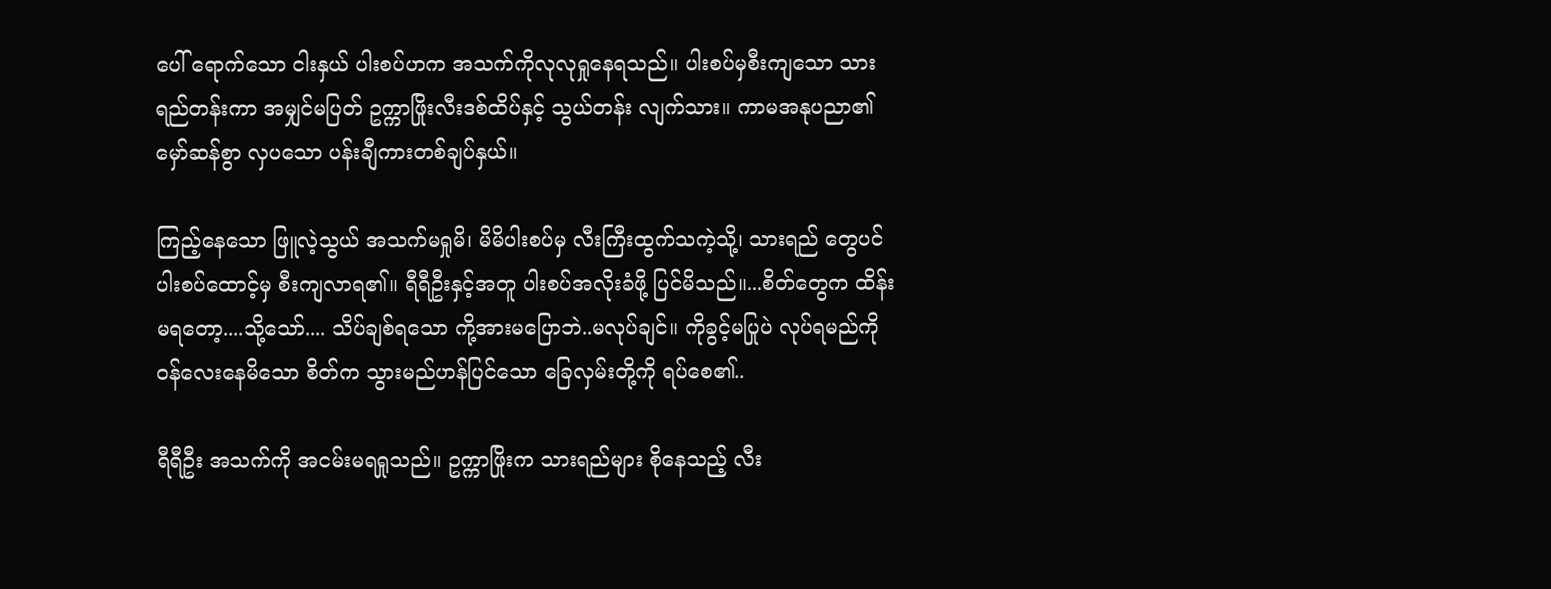ပေါ် ရောက်သော ငါးနှယ် ပါးစပ်ဟက အသက်ကိုလုလုရှုနေရသည်။ ပါးစပ်မှစီးကျသော သားရည်တန်းကာ အမျှင်မပြတ် ဥက္ကာဖြိုးလီးဒစ်ထိပ်နှင့် သွယ်တန်း လျက်သား။ ကာမအနုပညာ၏ မှော်ဆန်စွာ လှပသော ပန်းချီကားတစ်ချပ်နှယ်။

ကြည့်နေသော ဖြူလဲ့သွယ် အသက်မရှုမိ၊ မိမိပါးစပ်မှ လီးကြီးထွက်သကဲ့သို့၊ သားရည် တွေပင် ပါးစပ်ထောင့်မှ စီးကျလာရ၏။ ရီရီဦးနှင့်အတူ ပါးစပ်အလိုးခံဖို့ ပြင်မိသည်။...စိတ်တွေက ထိန်းမရတော့....သို့သော်.... သိပ်ချစ်ရသော ကို့အားမပြောဘဲ..မလုပ်ချင်။ ကိုခွင့်မပြုပဲ လုပ်ရမည်ကို ၀န်လေးနေမိသော စိတ်က သွားမည်ဟန်ပြင်သော ခြေလှမ်းတို့ကို ရပ်စေ၏..

ရီရီဦး အသက်ကို အငမ်းမရရှုသည်။ ဥက္ကာဖြိုးက သားရည်များ စိုနေသည့် လီး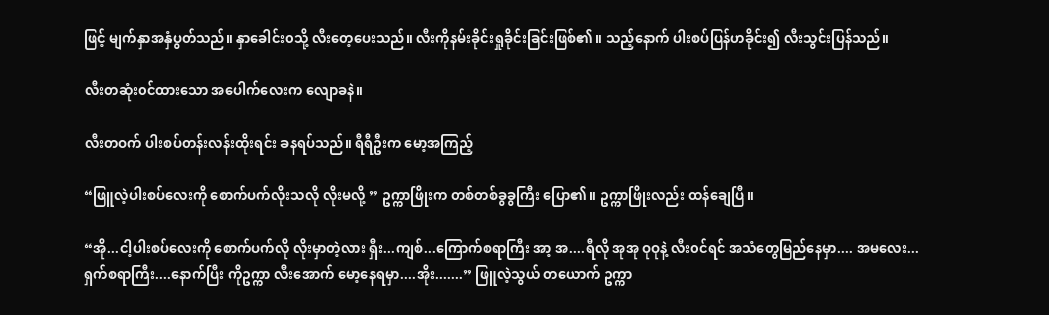ဖြင့် မျက်နှာအနှံပွတ်သည်။ နှာခေါင်း၀သို့ လီးတေ့ပေးသည်။ လီးကိုနမ်းခိုင်းရှုခိုင်းခြင်းဖြစ်၏။ သည့်နောက် ပါးစပ်ပြန်ဟခိုင်း၍ လီးသွင်းပြန်သည်။

လီးတဆုံး၀င်ထားသော အပေါက်လေးက လျောခနဲ။

လီးတဝက် ပါးစပ်တန်းလန်းထိုးရင်း ခနရပ်သည်။ ရီရီဦးက မော့အကြည့်

“ဖြူလဲ့ပါးစပ်လေးကို စောက်ပက်လိုးသလို လိုးမလို့ ” ဥက္ကာဖြိုးက တစ်တစ်ခွခွကြီး ပြော၏။ ဥက္ကာဖြိုးလည်း ထန်ချေပြီ။

“အို...ငါ့ပါးစပ်လေးကို စောက်ပက်လို လိုးမှာတဲ့လား ရှီး...ကျစ်...ကြောက်စရာကြီး အာ့ အ....ရီလို အုအု ဝုဝုနဲ့ လီး၀င်ရင် အသံတွေမြည်နေမှာ.... အမလေး...ရှက်စရာကြီး....နောက်ပြီး ကိုဥက္ကာ လီးအောက် မော့နေရမှာ....အိုး.......” ဖြူလဲ့သွယ် တယောက် ဥက္ကာ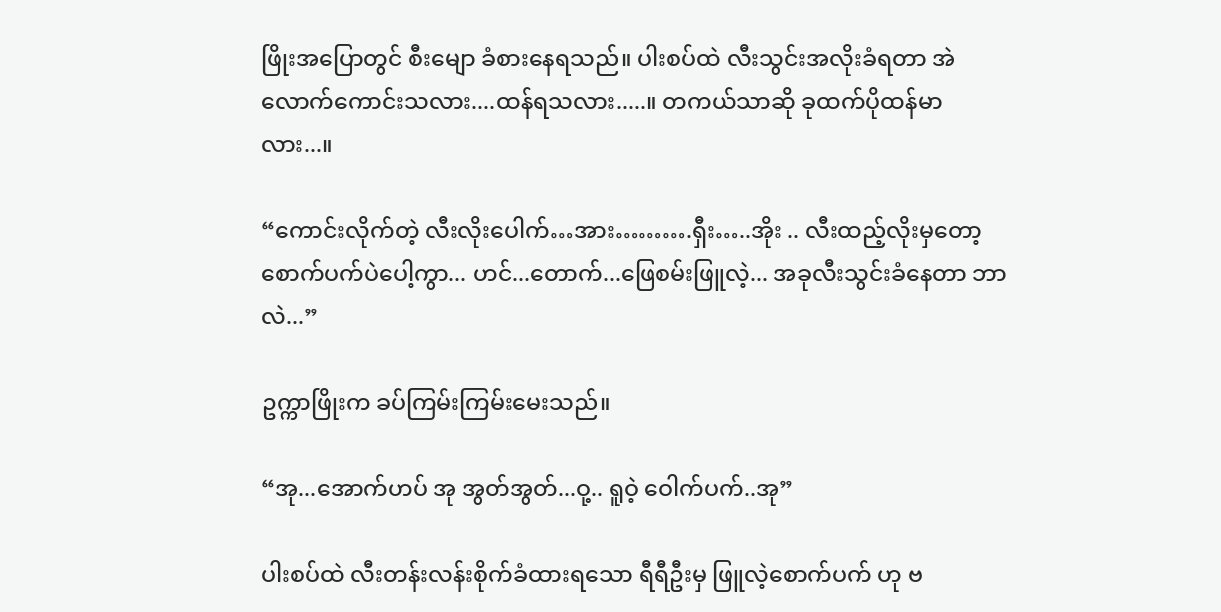ဖြိုးအပြောတွင် စီးမျော ခံစားနေရသည်။ ပါးစပ်ထဲ လီးသွင်းအလိုးခံရတာ အဲလောက်ကောင်းသလား....ထန်ရသလား.....။ တကယ်သာဆို ခုထက်ပိုထန်မာလား...။

“ကောင်းလိုက်တဲ့ လီးလိုးပေါက်…အား……….ရှီး…..အိုး .. လီးထည့်လိုးမှတော့ စောက်ပက်ပဲပေါ့ကွာ... ဟင်...တောက်...ဖြေစမ်းဖြူလဲ့... အခုလီးသွင်းခံနေတာ ဘာလဲ...”

ဥက္ကာဖြိုးက ခပ်ကြမ်းကြမ်းမေးသည်။

“အု...အောက်ဟပ် အု အွတ်အွတ်...ဝု့.. ရူဝဲ့ ဝေါက်ပက်..အု”

ပါးစပ်ထဲ လီးတန်းလန်းစိုက်ခံထားရသော ရီရီဦးမှ ဖြူလဲ့စောက်ပက် ဟု ဗ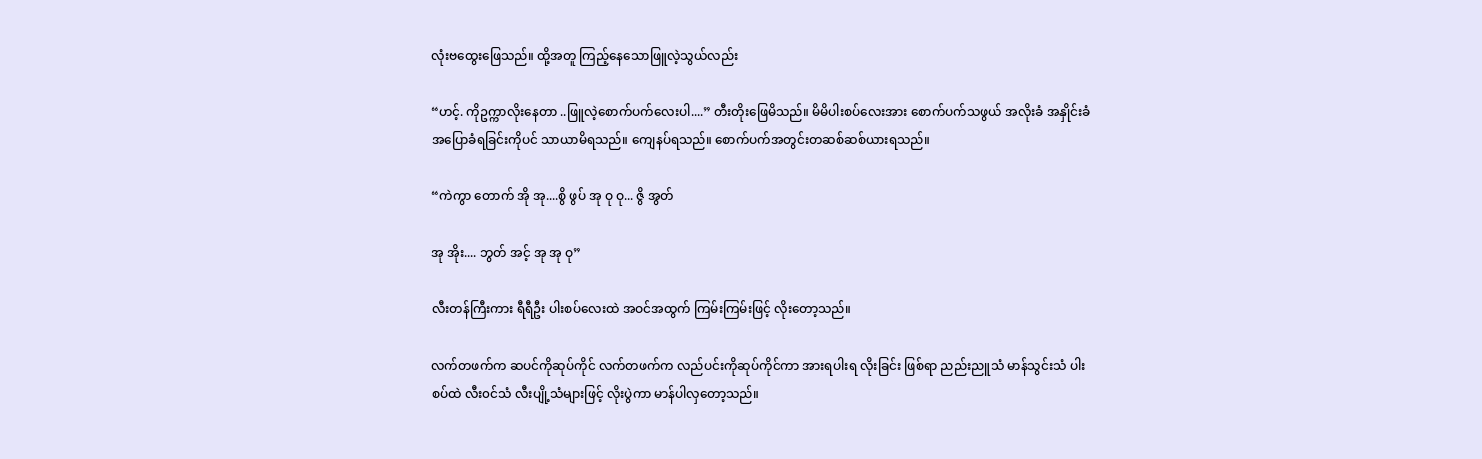လုံးဗထွေးဖြေသည်။ ထို့အတူ ကြည့်နေသောဖြူလဲ့သွယ်လည်း

“ဟင့်. ကိုဥက္ကာလိုးနေတာ ..ဖြူလဲ့စောက်ပက်လေးပါ....” တီးတိုးဖြေမိသည်။ မိမိပါးစပ်လေးအား စောက်ပက်သဖွယ် အလိုးခံ အနှိုင်းခံ အပြောခံရခြင်းကိုပင် သာယာမိရသည်။ ကျေနပ်ရသည်။ စောက်ပက်အတွင်းတဆစ်ဆစ်ယားရသည်။

“ကဲကွာ တောက် အို အု....စွိ ဖွပ် အု ဝု ဝု... ဇွိ အွတ်

အု အိုး.... ဘွတ် အင့် အု အု ဝု”

လီးတန်ကြီးကား ရီရီဦး ပါးစပ်လေးထဲ အဝင်အထွက် ကြမ်းကြမ်းဖြင့် လိုးတော့သည်။

လက်တဖက်က ဆပင်ကိုဆုပ်ကိုင် လက်တဖက်က လည်ပင်းကိုဆုပ်ကိုင်ကာ အားရပါးရ လိုးခြင်း ဖြစ်ရာ ညည်းညူသံ မာန်သွင်းသံ ပါးစပ်ထဲ လီး၀င်သံ လီးပျို့သံများဖြင့် လိုးပွဲကာ မာန်ပါလှတော့သည်။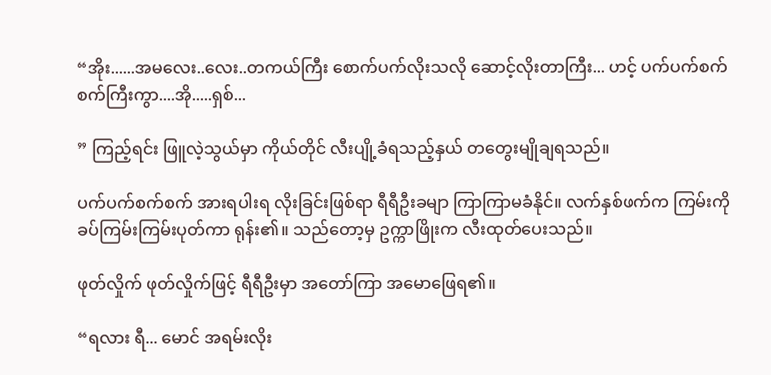“အိုး......အမလေး..လေး..တကယ်ကြီး စောက်ပက်လိုးသလို ဆောင့်လိုးတာကြီး... ဟင့် ပက်ပက်စက်စက်ကြီးကွာ....အို.....ရှစ်...

” ကြည့်ရင်း ဖြူလဲ့သွယ်မှာ ကိုယ်တိုင် လီးပျို့ခံရသည့်နှယ် တတွေးမျိုချရသည်။

ပက်ပက်စက်စက် အားရပါးရ လိုးခြင်းဖြစ်ရာ ရီရီဦးခမျာ ကြာကြာမခံနိုင်။ လက်နှစ်ဖက်က ကြမ်းကို ခပ်ကြမ်းကြမ်းပုတ်ကာ ရုန်း၏။ သည်တော့မှ ဥက္ကာဖြိုးက လီးထုတ်ပေးသည်။

ဖုတ်လှိုက် ဖုတ်လှိုက်ဖြင့် ရီရီဦးမှာ အတော်ကြာ အမောဖြေရ၏။

“ရလား ရီ... မောင် အရမ်းလိုး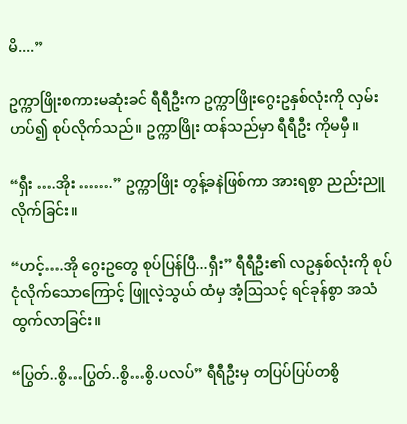မိ....”

ဥက္ကာဖြိုးစကားမဆုံးခင် ရီရီဦးက ဥက္ကာဖြိုးဂွေးဥနှစ်လုံးကို လှမ်းဟပ်၍ စုပ်လိုက်သည်။ ဥက္ကာဖြိုး ထန်သည်မှာ ရီရီဦး ကိုမမှီ။

“ရှီး ….အိုး …….” ဥက္ကာဖြိုး တွန့်ခနဲဖြစ်ကာ အားရစွာ ညည်းညူလိုက်ခြင်း။

“ဟင့်….အို ဂွေးဥတွေ စုပ်ပြန်ပြီ...ရှီး” ရီရီဦး၏ လဥနှစ်လုံးကို စုပ်ငုံလိုက်သောကြောင့် ဖြူလဲ့သွယ် ထံမှ အံ့ဩသင့် ရင်ခုန်စွာ အသံထွက်လာခြင်း။

“ပြွတ်..စွိ…ပြွတ်..စွိ…စွိ.ပလပ်” ရီရီဦးမှ တပြပ်ပြပ်တစွိ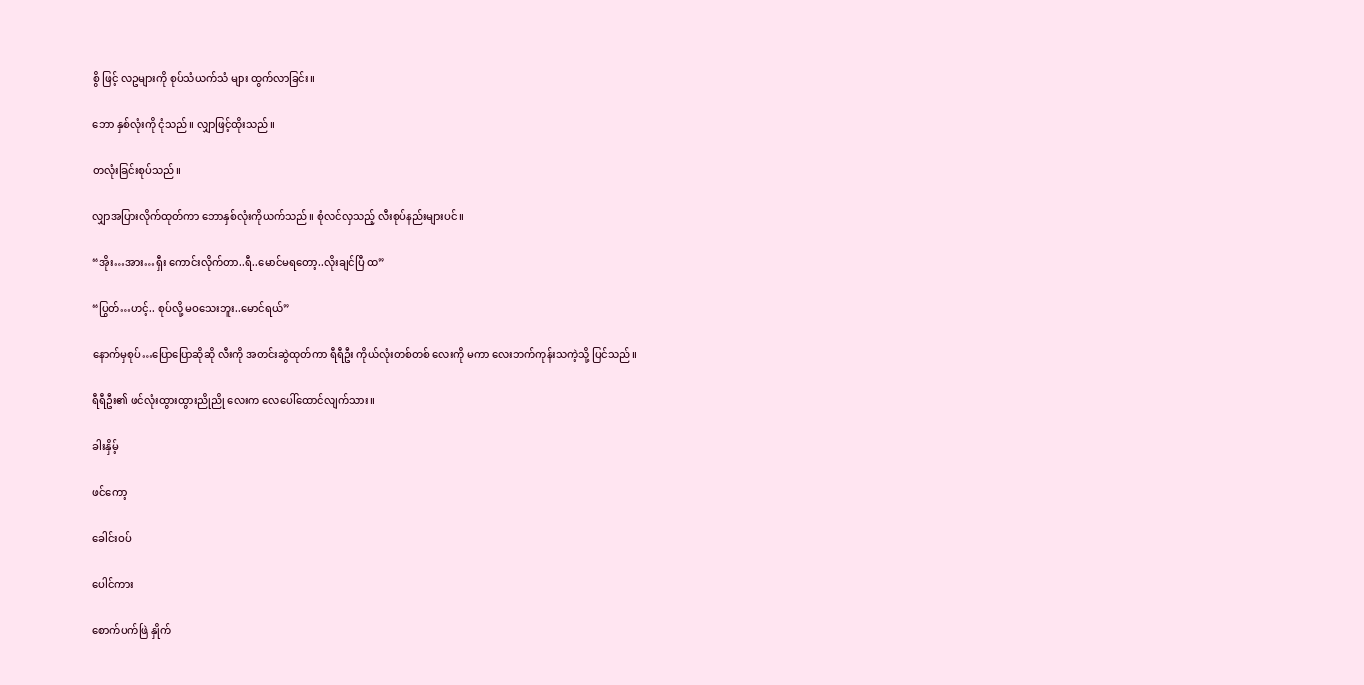စွိ ဖြင့် လဥများကို စုပ်သံယက်သံ များ ထွက်လာခြင်း။

ဘော နှစ်လုံးကို ငုံသည်။ လျှာဖြင့်ထိုးသည်။

တလုံးခြင်းစုပ်သည်။

လျှာအပြားလိုက်ထုတ်ကာ ဘောနှစ်လုံးကိုယက်သည်။ စုံလင်လှသည့် လီးစုပ်နည်းများပင်။

“အိုး…အား…ရှီး ကောင်းလိုက်တာ..ရီ..မောင်မရတော့..လိုးချင်ပြီ ထ”

“ပြွတ်…ဟင့်.. စုပ်လို့ မဝသေးဘူး..မောင်ရယ်”

နောက်မှစုပ်…ပြောပြောဆိုဆို လီးကို အတင်းဆွဲထုတ်ကာ ရီရီဦး ကိုယ်လုံးတစ်တစ် လေးကို မကာ လေးဘက်ကုန်းသကဲ့သို့ ပြင်သည်။

ရီရီဦး၏ ဖင်လုံးထွားထွားညိုညို လေးက လေပေါ်ထောင်လျက်သား။

ခါးနှိမ့်

ဖင်ကော့

ခေါင်းဝပ်

ပေါင်ကား

စောက်ပက်ဖြဲ နှိုက်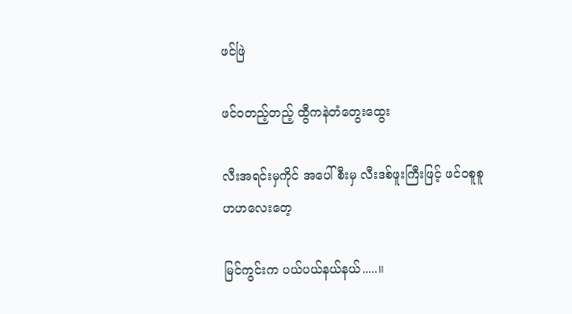ဖင်ဖြဲ

ဖင်ဝတည့်တည့် ထွီကနဲတံတွေးထွေး

လီးအရင်းမှကိုင် အပေါ်စီးမှ လီးဒစ်ဖူးကြီးဖြင့် ဖင်ဝစူစူဟဟလေးတေ့

မြင်ကွင်းက ပယ်ပယ်နယ်နယ်.....။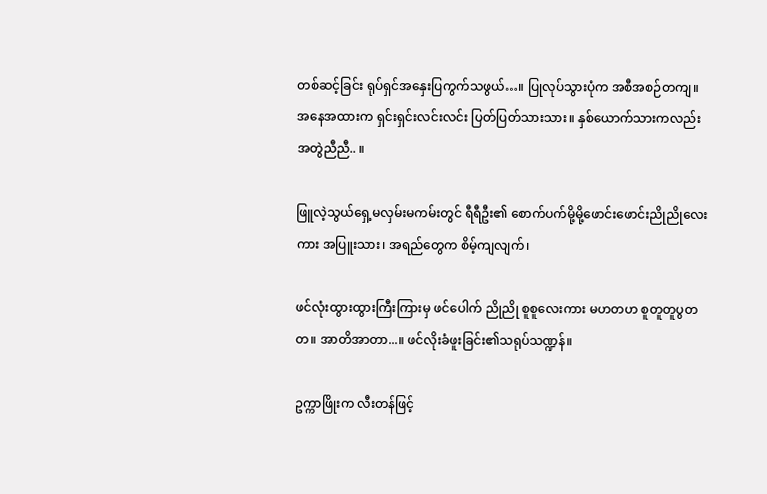တစ်ဆင့်ခြင်း ရုပ်ရှင်အနှေးပြကွက်သဖွယ်…။ ပြုလုပ်သွားပုံက အစီအစဉ်တကျ။ အနေအထားက ရှင်းရှင်းလင်းလင်း ပြတ်ပြတ်သားသား။ နှစ်ယောက်သားကလည်း အတွဲညီညီ.. ။

ဖြူလဲ့သွယ်ရှေ့မလှမ်းမကမ်းတွင် ရီရီဦး၏ စောက်ပက်မို့မို့ဖောင်းဖောင်းညိုညိုလေးကား အပြူးသား၊ အရည်တွေက စိမ့်ကျလျက်၊

ဖင်လုံးထွားထွားကြီးကြားမှ ဖင်ပေါက် ညိုညို စူစူလေးကား မဟတဟ စူတူတူပွတတ။ အာတိအာတာ...။ ဖင်လိုးခံဖူးခြင်း၏သရုပ်သဏ္ဍန်။

ဥက္ကာဖြိုးက လီးတန်ဖြင့်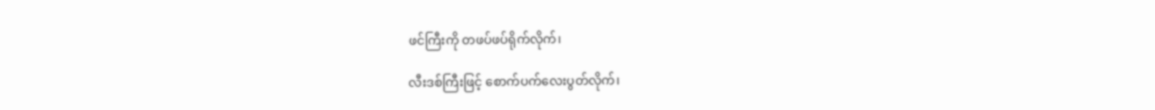ဖင်ကြီးကို တဖပ်ဖပ်ရိုက်လိုက်၊

လီးဒစ်ကြီးဖြင့် စောက်ပက်လေးပွတ်လိုက်၊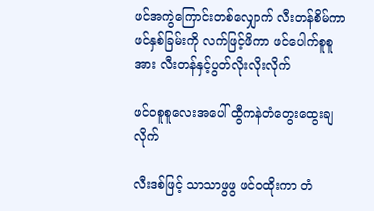ဖင်အကွဲကြောင်းတစ်လျှောက် လီးတန်စိမ်ကာ ဖင်နှစ်ခြမ်းကို လက်ဖြင့်ဖိကာ ဖင်ပေါက်စူစူအား လီးတန်နှင့်ပွတ်လိုးလိုးလိုက်

ဖင်ဝစူစူလေးအပေါ် ထွီကနဲတံတွေးထွေးချလိုက်

လီးဒစ်ဖြင့် သာသာဖွဖွ ဖင်ဝထိုးကာ တံ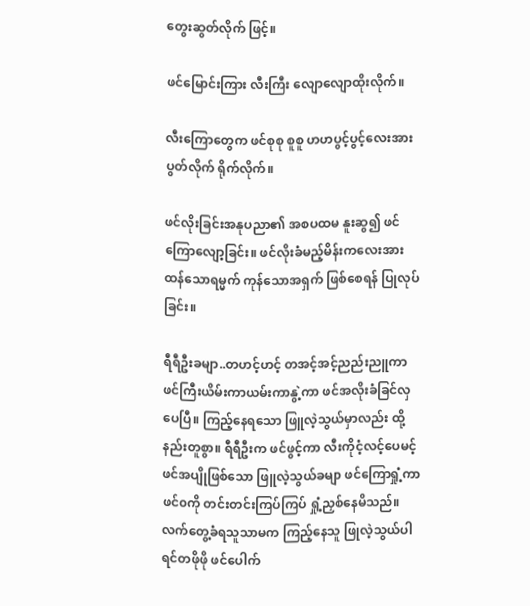တွေးဆွတ်လိုက် ဖြင့်။

ဖင်မြောင်းကြား လီးကြီး လျောလျောထိုးလိုက်။

လီးကြောတွေက ဖင်စုစု စူစူ ဟဟပွင့်ပွင့်လေးအား ပွတ်လိုက် ရိုက်လိုက်။

ဖင်လိုးခြင်းအနုပညာ၏ အစပထမ နူးဆွ၍ ဖင်ကြောလျော့ခြင်း။ ဖင်လိုးခံမည့်မိန်းကလေးအား ထန်သောရမ္မက် ကုန်သောအရှက် ဖြစ်စေရန် ပြုလုပ်ခြင်း။

ရီရီဦးခမျာ..တဟင့်ဟင့် တအင့်အင့်ညည်းညူကာ ဖင်ကြီးယိမ်းကာယမ်းကာနွဲ့ကာ ဖင်အလိုးခံခြင်လှပေပြီ။ ကြည့်နေရသော ဖြူလဲ့သွယ်မှာလည်း ထို့နည်းတူစွာ။ ရီရီဦးက ဖင်ဖွင့်ကာ လီးကိုငံ့လင့်ပေမင့် ဖင်အပျိုဖြစ်သော ဖြူလဲ့သွယ်ခမျာ ဖင်ကြောရှုံ့ကာ ဖင်၀ကို တင်းတင်းကြပ်ကြပ် ရှုံ့ညှစ်နေမိသည်။ လက်တွေ့ခံရသူသာမက ကြည့်နေသူ ဖြုလဲ့သွယ်ပါ ရင်တဖိုဖို ဖင်ပေါက်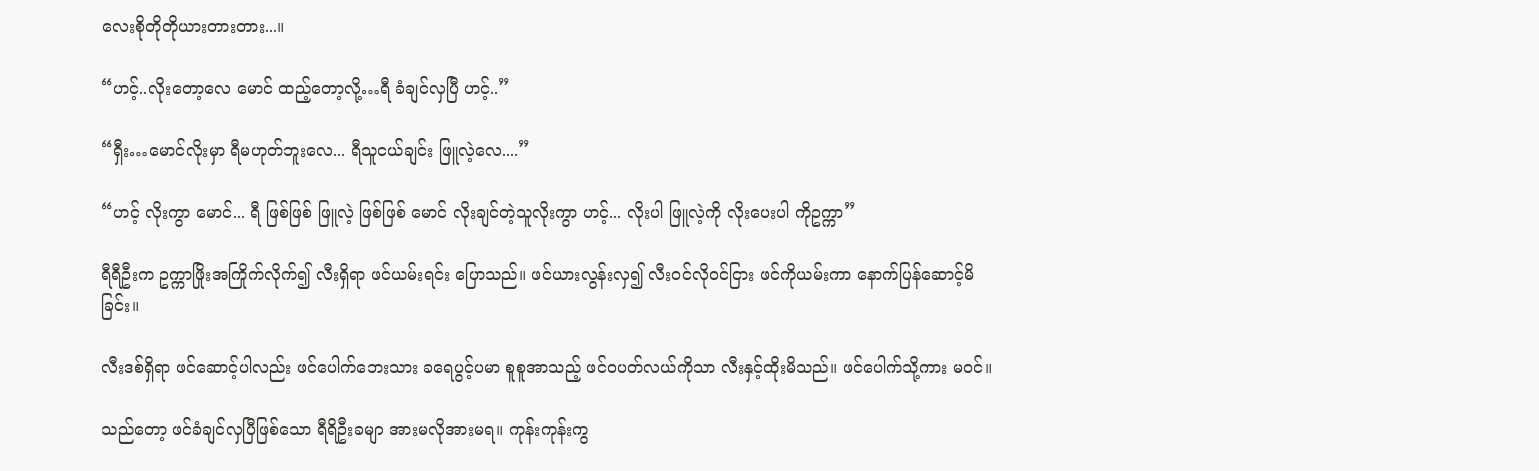လေးစိုတိုတိုယားတားတား...။

“ဟင့်..လိုးတော့လေ မောင် ထည့်တော့လို့…ရီ ခံချင်လှပြီ ဟင့်..”

“ရှီး…မောင်လိုးမှာ ရီမဟုတ်ဘူးလေ... ရီသူငယ်ချင်း ဖြူလဲ့လေ....”

“ဟင့် လိုးကွာ မောင်... ရီ ဖြစ်ဖြစ် ဖြူလဲ့ ဖြစ်ဖြစ် မောင် လိုးချင်တဲ့သူလိုးကွာ ဟင့်... လိုးပါ ဖြူလဲ့ကို လိုးပေးပါ ကိုဥက္ကာ”

ရီရီဦးက ဥက္ကာဖြိုးအကြိုက်လိုက်၍ လီးရှိရာ ဖင်ယမ်းရင်း ပြောသည်။ ဖင်ယားလွန်းလှ၍ လီးဝင်လိုဝင်ငြား ဖင်ကိုယမ်းကာ နောက်ပြန်ဆောင့်မိခြင်း။

လီးဒစ်ရှိရာ ဖင်ဆောင့်ပါလည်း ဖင်ပေါက်ဘေးသား ခရေပွင့်ပမာ စူစူအာသည့် ဖင်ဝပတ်လယ်ကိုသာ လီးနှင့်ထိုးမိသည်။ ဖင်ပေါက်သို့ကား မဝင်။

သည်တော့ ဖင်ခံချင်လှပြီဖြစ်သော ရီရိဦးခမျာ အားမလိုအားမရ။ ကုန်းကုန်းကွ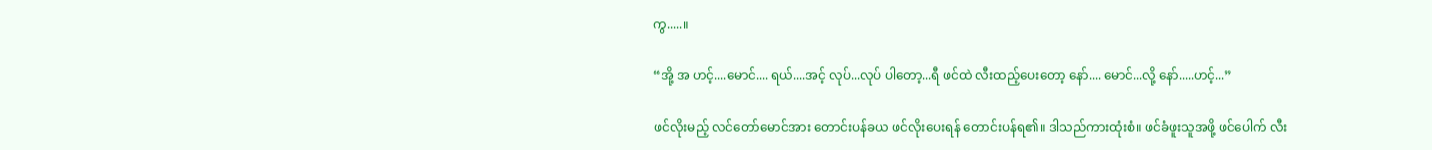ကွ.....။

“အို့ အ ဟင့်....မောင်.... ရယ်....အင့် လုပ်...လုပ် ပါတော့...ရီ ဖင်ထဲ လီးထည့်ပေးတော့ နော်.... မောင်...လို့ နော်.....ဟင့်...”

ဖင်လိုးမည့် လင်တော်မောင်အား တောင်းပန်ခယ ဖင်လိုးပေးရန် တောင်းပန်ရ၏။ ဒါသည်ကားထုံးစံ။ ဖင်ခံဖူးသူအဖို့ ဖင်ပေါက် လီး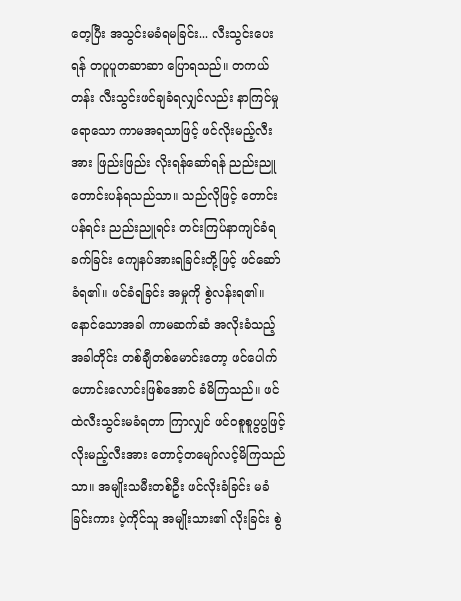တေ့ပြီး အသွင်းမခံရမခြင်း... လီးသွင်းပေးရန် တပူပူတဆာဆာ ပြောရသည်။ တကယ်တန်း လီးသွင်းဖင်ချခံရလျှင်လည်း နာကြင်မှုရောသော ကာမအရသာဖြင့် ဖင်လိုးမည့်လီးအား ဖြည်းဖြည်း လိုးရန်ဆော်ရန် ညည်းညူတောင်းပန်ရသည်သာ။ သည်လိုဖြင့် တောင်းပန်ရင်း ညည်းညူရင်း တင်းကြပ်နာကျင်ခံရခက်ခြင်း ကျေနပ်အားရခြင်းတို့ဖြင့် ဖင်ဆော်ခံရ၏။ ဖင်ခံရခြင်း အမှုကို စွဲလန်းရ၏။ နောင်သောအခါ ကာမဆက်ဆံ အလိုးခံသည့်အခါတိုင်း တစ်ချီတစ်မောင်းတော့ ဖင်ပေါက်ဟောင်းလောင်းဖြစ်အောင် ခံမိကြသည်။ ဖင်ထဲလီးသွင်းမခံရတာ ကြာလျှင် ဖင်၀စူစူပွပွဖြင့် လိုးမည့်လီးအား တောင့်တမျော်လင့်မိကြသည်သာ။ အမျိုးသမီးတစ်ဦး ဖင်လိုးခံခြင်း မခံခြင်းကား ပဲ့ကိုင်သူ အမျိုးသား၏ လိုးခြင်း စွဲ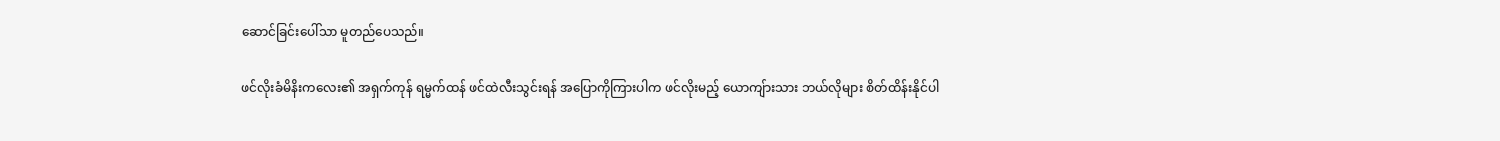ဆောင်ခြင်းပေါ်သာ မူတည်ပေသည်။

ဖင်လိုးခံမိနိးကလေး၏ အရှက်ကုန် ရမ္မက်ထန် ဖင်ထဲလီးသွင်းရန် အပြောကိုကြားပါက ဖင်လိုးမည့် ယောကျ်ားသား ဘယ်လိုများ စိတ်ထိန်းနိုင်ပါ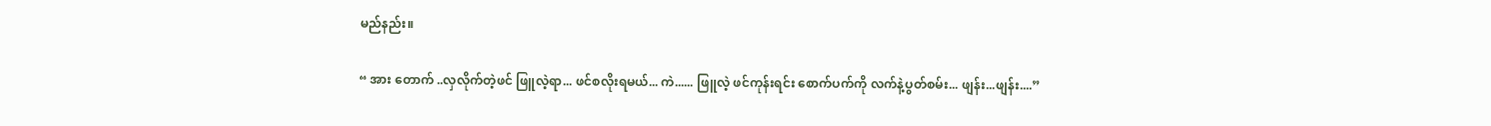မည်နည်း။

“ အား တောက် ..လှလိုက်တဲ့ဖင် ဖြူလဲ့ရာ... ဖင်စလိုးရမယ်... ကဲ...... ဖြူလဲ့ ဖင်ကုန်းရင်း စောက်ပက်ကို လက်နဲ့ပွတ်စမ်း... ဖျန်း...ဖျန်း....”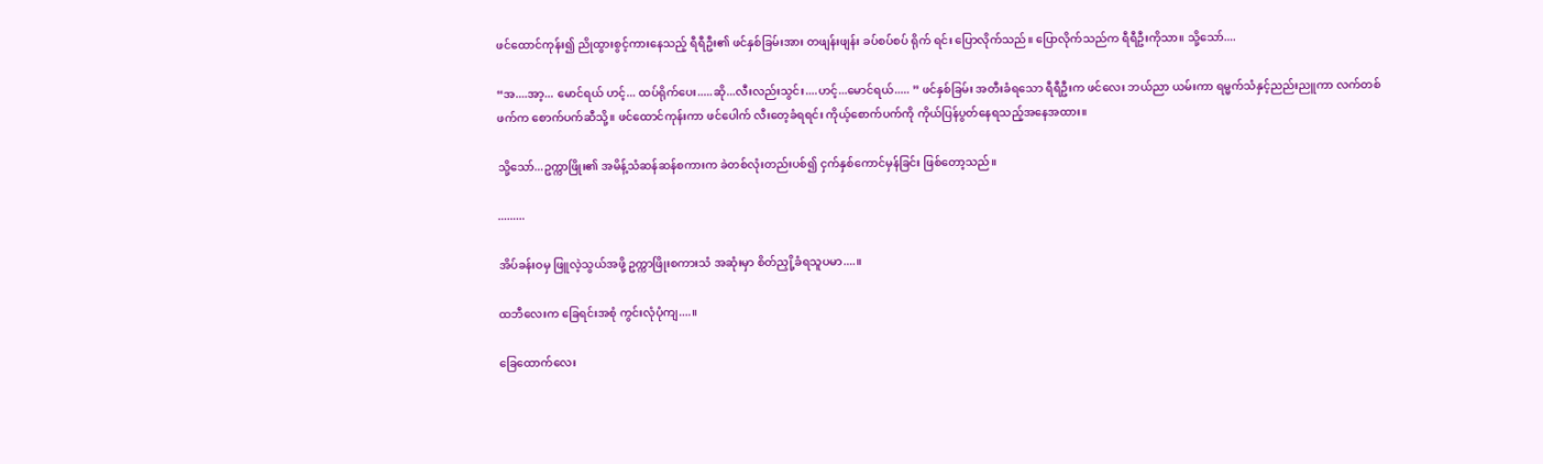ဖင်ထောင်ကုန်း၍ ညိုထွားစွင့်ကားနေသည့် ရီရီဦး၏ ဖင်နှစ်ခြမ်းအား တဖျန်းဖျန်း ခပ်စပ်စပ် ရိုက် ရင်း ပြောလိုက်သည်။ ပြောလိုက်သည်က ရီရီဦးကိုသာ။ သို့သော်....

“အ....အာ့... မောင်ရယ် ဟင့်... ထပ်ရိုက်ပေး.....ဆို...လီးလည်းသွင်း....ဟင့်...မောင်ရယ်..... ” ဖင်နှစ်ခြမ်း အတီးခံရသော ရီရီဦးက ဖင်လေး ဘယ်ညာ ယမ်းကာ ရမ္မက်သံနှင့်ညည်းညူကာ လက်တစ်ဖက်က စောက်ပက်ဆီသို့။ ဖင်ထောင်ကုန်းကာ ဖင်ပေါက် လီးတေ့ခံရရင်း ကိုယ့်စောက်ပက်ကို ကိုယ်ပြန်ပွတ်နေရသည့်အနေအထား။

သို့သော်...ဥက္ကာဖြိုး၏ အမိန့်သံဆန်ဆန်စကားက ခဲတစ်လုံးတည်းပစ်၍ ငှက်နှစ်ကောင်မှန်ခြင်း ဖြစ်တော့သည်။

.........

အိပ်ခန်းဝမှ ဖြူလဲ့သွယ်အဖို့ ဥက္ကာဖြိုးစကားသံ အဆုံးမှာ စိတ်ညှို့ခံရသူပမာ....။

ထဘီလေးက ခြေရင်းအစုံ ကွင်းလုံပုံကျ....။

ခြေထောက်လေး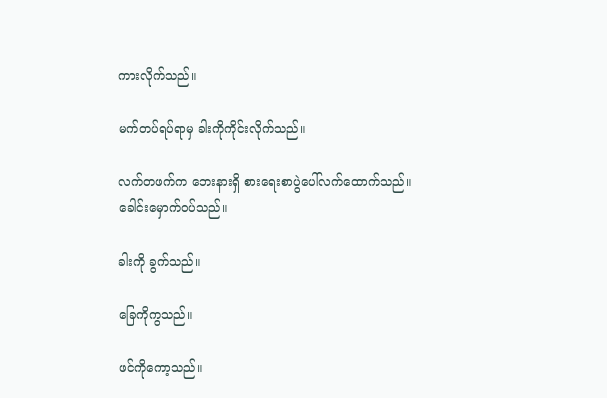ကားလိုက်သည်။

မက်တပ်ရပ်ရာမှ ခါးကိုကိုင်းလိုက်သည်။

လက်တဖက်က ဘေးနားရှိ စားရေးစာပွဲပေါ်လက်ထောက်သည်။ ခေါင်းမှောက်၀ပ်သည်။

ခါးကို ခွက်သည်။

ခြေကိုကွသည်။

ဖင်ကိုကော့သည်။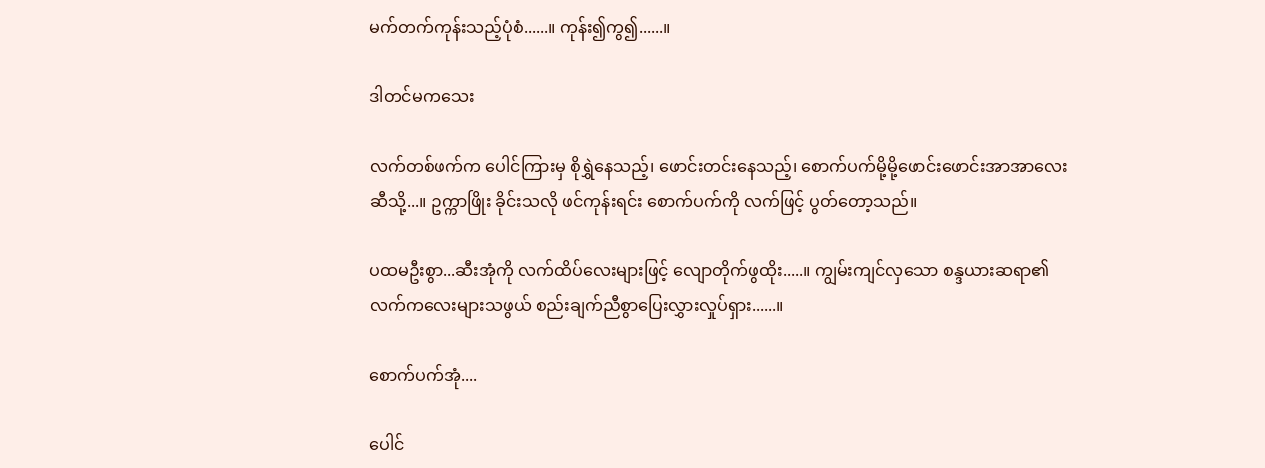မက်တက်ကုန်းသည့်ပုံစံ......။ ကုန်း၍ကွ၍......။

ဒါတင်မကသေး

လက်တစ်ဖက်က ပေါင်ကြားမှ စိုရွှဲနေသည့်၊ ဖောင်းတင်းနေသည့်၊ စောက်ပက်မို့မို့ဖောင်းဖောင်းအာအာလေးဆီသို့...။ ဥက္ကာဖြိုး ခိုင်းသလို ဖင်ကုန်းရင်း စောက်ပက်ကို လက်ဖြင့် ပွတ်တော့သည်။

ပထမဦးစွာ...ဆီးအုံကို လက်ထိပ်လေးများဖြင့် လျောတိုက်ဖွထိုး.....။ ကျွမ်းကျင်လှသော စန္ဒယားဆရာ၏ လက်ကလေးများသဖွယ် စည်းချက်ညီစွာပြေးလွှားလှုပ်ရှား......။

စောက်ပက်အုံ....

ပေါင်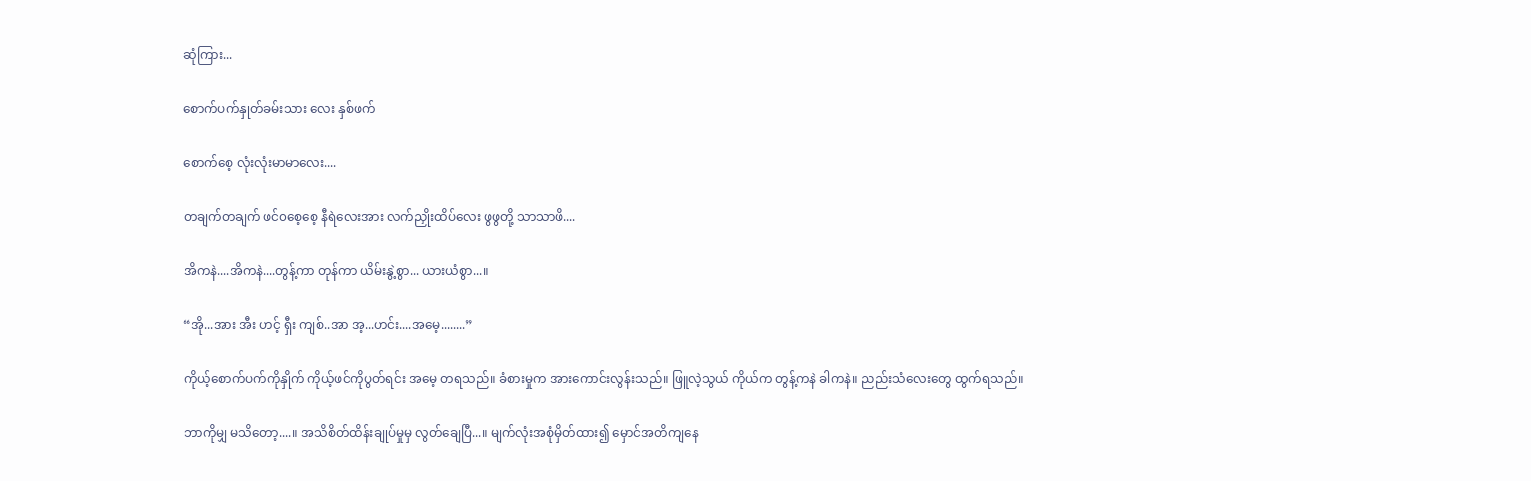ဆုံကြား...

စောက်ပက်နှုတ်ခမ်းသား လေး နှစ်ဖက်

စောက်စေ့ လုံးလုံးမာမာလေး....

တချက်တချက် ဖင်၀စေ့စေ့ နီရဲလေးအား လက်ညှိုးထိပ်လေး ဖွဖွတို့ သာသာဖိ....

အိကနဲ....အိကနဲ....တွန့်ကာ တုန်ကာ ယိမ်းနွဲ့စွာ... ယားယံစွာ...။

“အို...အား အီး ဟင့် ရှီး ကျစ်..အာ အ့...ဟင်း....အမေ့........”

ကိုယ့်စောက်ပက်ကိုနှိုက် ကိုယ့်ဖင်ကိုပွတ်ရင်း အမေ့ တရသည်။ ခံစားမှုက အားကောင်းလွန်းသည်။ ဖြူလဲ့သွယ် ကိုယ်က တွန့်ကနဲ ခါကနဲ။ ညည်းသံလေးတွေ ထွက်ရသည်။

ဘာကိုမျှ မသိတော့....။ အသိစိတ်ထိန်းချုပ်မှုမှ လွတ်ချေပြီ...။ မျက်လုံးအစုံမှိတ်ထား၍ မှောင်အတိကျနေ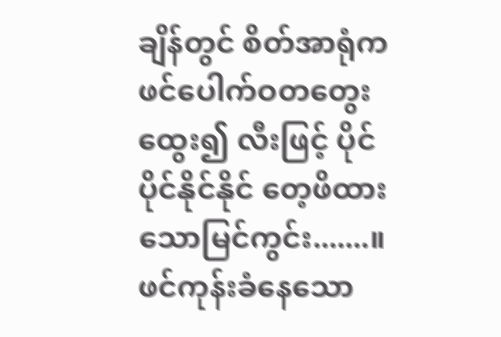ချိန်တွင် စိတ်အာရုံက ဖင်ပေါက်ဝတတွေးထွေး၍ လီးဖြင့် ပိုင်ပိုင်နိုင်နိုင် တေ့ဖိထားသောမြင်ကွင်း.......။ ဖင်ကုန်းခံနေသော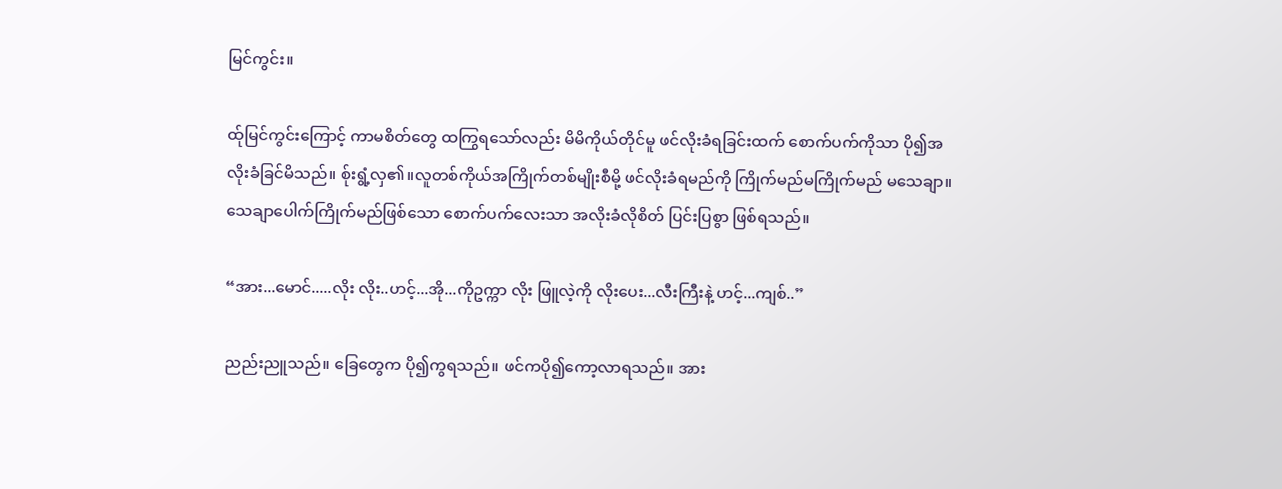မြင်ကွင်း။

ထ်ုမြင်ကွင်းကြောင့် ကာမစိတ်တွေ ထကြွရသော်လည်း မိမိကိုယ်တိုင်မူ ဖင်လိုးခံရခြင်းထက် စောက်ပက်ကိုသာ ပို၍အလိုးခံခြင်မိသည်။ စ်ုးရွံ့လှ၏။လူတစ်ကိုယ်အကြိုက်တစ်မျိုးစီမို့ ဖင်လိုးခံရမည်ကို ကြိုက်မည်မကြိုက်မည် မသေချာ။ သေချာပေါက်ကြိုက်မည်ဖြစ်သော စောက်ပက်လေးသာ အလိုးခံလိုစိတ် ပြင်းပြစွာ ဖြစ်ရသည်။

“အား...မောင်.....လိုး လိုး..ဟင့်...အို...ကိုဥက္ကာ လိုး ဖြူလဲ့ကို လိုးပေး...လီးကြီးနဲ့ ဟင့်...ကျစ်..”

ညည်းညူသည်။ ခြေတွေက ပို၍ကွရသည်။ ဖင်ကပို၍ကော့လာရသည်။ အား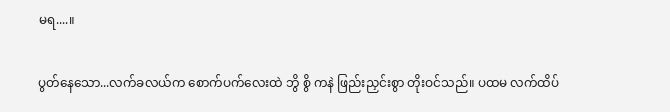မရ....။

ပွတ်နေသော...လက်ခလယ်က စောက်ပက်လေးထဲ ဘွိ စွိ ကနဲ ဖြည်းညှင်းစွာ တိုးဝင်သည်။ ပထမ လက်ထိပ်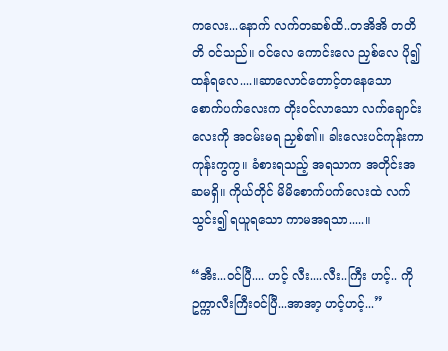ကလေး...နောက် လက်တဆစ်ထိ..တအိအိ တတိတိ ၀င်သည်။ ဝင်လေ ကောင်းလေ ညှစ်လေ ပို၍ ထန်ရလေ....။ဆာလောင်တောင့်တနေသော စောက်ပက်လေးက တိုးဝင်လာသော လက်ချောင်းလေးကို အငမ်းမရ ညှစ်၏။ ခါးလေးပင်ကုန်းကာ ကုန်းကွကွ။ ခံစားရသည့် အရသာက အတိုင်းအဆမရှိ။ ကိုယ်တိုင် မိမိစောက်ပက်လေးထဲ လက်သွင်း၍ ရယူရသော ကာမအရသာ.....။

“အီး...ဝင်ပြီ.... ဟင့် လီး....လီး..ကြီး ဟင့်.. ကိုဥက္ကာလီးကြီးဝင်ပြီ...အာအာ့ ဟင့်ဟင့်...”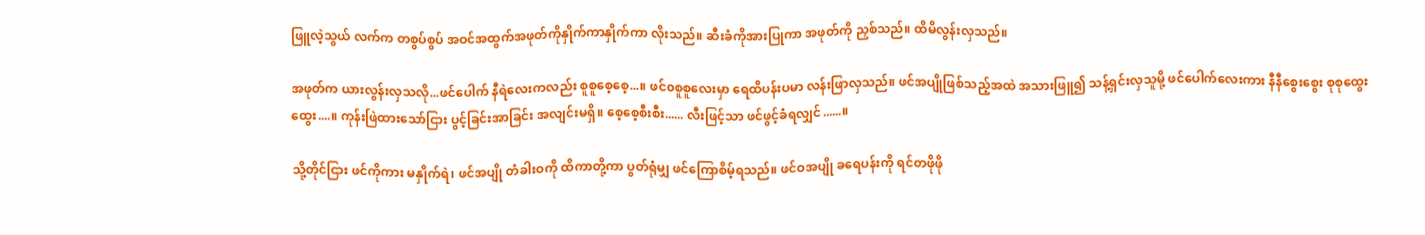ဖြူလဲ့သွယ် လက်က တစွပ်စွပ် အဝင်အထွက်အဖုတ်ကိုနှိုက်ကာနှိုက်ကာ လိုးသည်။ ဆီးခံကိုအားပြုကာ အဖုတ်ကို ညှစ်သည်။ ထိမိလွန်းလှသည်။

အဖုတ်က ယားလွန်းလှသလို...ဖင်ပေါက် နီရဲလေးကလည်း စူစူစေ့စေ့...။ ဖင်၀စူစူလေးမှာ ရေထိပန်းပမာ လန်းဖြာလှသည်။ ဖင်အပျိုဖြစ်သည့်အထဲ အသားဖြူ၍ သန့်ရှင်းလှသူမို့ ဖင်ပေါက်လေးကား နီနီစွေးစွေး စုစုထွေးထွေး....။ ကုန်းဖြဲထားသော်ငြား ပွင့်ခြင်းအာခြင်း အလျင်းမရှိ။ စေ့စေ့စီးစီး...... လီးဖြင့်သာ ဖင်ဖွင့်ခံရလျှင်......။

သို့တိုင်ငြား ဖင်ကိုကား မနှိုက်ရဲ၊ ဖင်အပျို တံခါးဝကို ထိကာတို့ကာ ပွတ်ရုံမျှ ဖင်ကြောစိမ့်ရသည်။ ဖင်ဝအပျို ခရေပန်းကို ရင်တဖိုဖို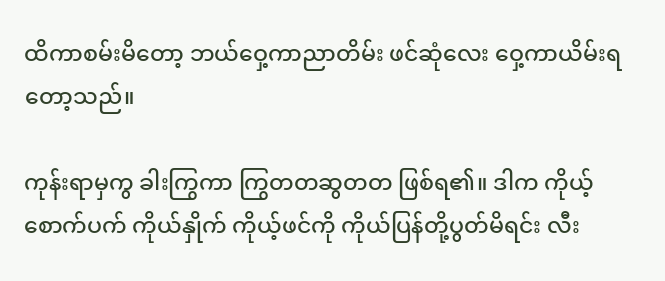ထိကာစမ်းမိတော့ ဘယ်ဝှေ့ကာညာတိမ်း ဖင်ဆုံလေး ဝှေ့ကာယိမ်းရတော့သည်။

ကုန်းရာမှကွ ခါးကြွကာ ကြွတတဆွတတ ဖြစ်ရ၏။ ဒါက ကိုယ့်စောက်ပက် ကိုယ်နှိုက် ကိုယ့်ဖင်ကို ကိုယ်ပြန်တို့ပွတ်မိရင်း လီး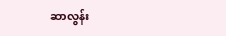ဆာလွန်း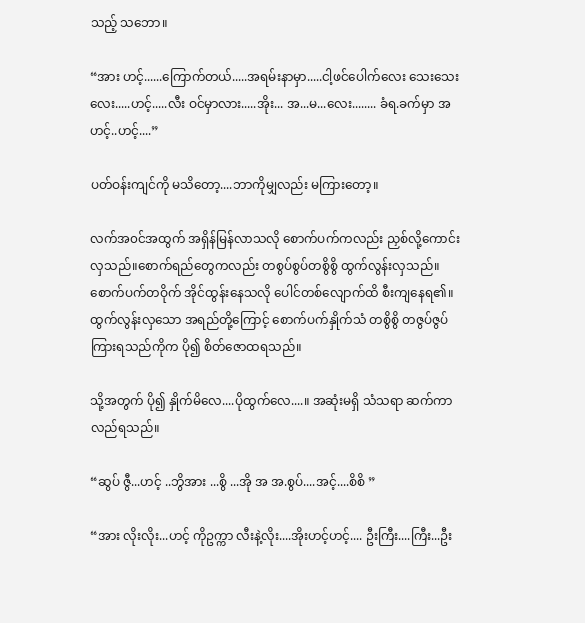သည့် သဘော။

“အား ဟင့်......ကြောက်တယ်.....အရမ်းနာမှာ.....ငါ့ဖင်ပေါက်လေး သေးသေးလေး.....ဟင့်.....လီး ဝင်မှာလား.....အိုး... အ...မ...လေး........ ခံရ.ခက်မှာ အဟင့်..ဟင့်....”

ပတ်ဝန်းကျင်ကို မသိတော့....ဘာကိုမျှလည်း မကြားတော့။

လက်အ၀င်အထွက် အရှိန်မြန်လာသလို စောက်ပက်ကလည်း ညှစ်လို့ကောင်းလှသည်။စောက်ရည်တွေကလည်း တစွပ်စွပ်တစွိစွိ ထွက်လွန်းလှသည်။ စောက်ပက်တဝိုက် အိုင်ထွန်းနေသလို ပေါင်တစ်လျောက်ထိ စီးကျနေရ၏။ ထွက်လွန်းလှသော အရည်တို့ကြောင့် စောက်ပက်နှိုက်သံ တစွိစွိ တဇွပ်ဇွပ်ကြားရသည်ကိုက ပို၍ စိတ်ဇောထရသည်။

သို့အတွက် ပို၍ နှိုက်မိလေ....ပိုထွက်လေ....။ အဆုံးမရှိ သံသရာ ဆက်ကာလည်ရသည်။

“ဆွပ် ဇွီ...ဟင့် ..ဘွိအား ...စွိ ...အို အ အ.စွပ်....အင့်....စိစိ ”

“အား လိုးလိုး...ဟင့် ကိုဥက္ကာ လီးနဲ့လိုး....အိုးဟင့်ဟင့်.... ဦးကြီး....ကြီး...ဦး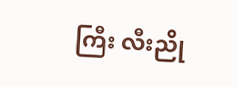ကြီး လီးညို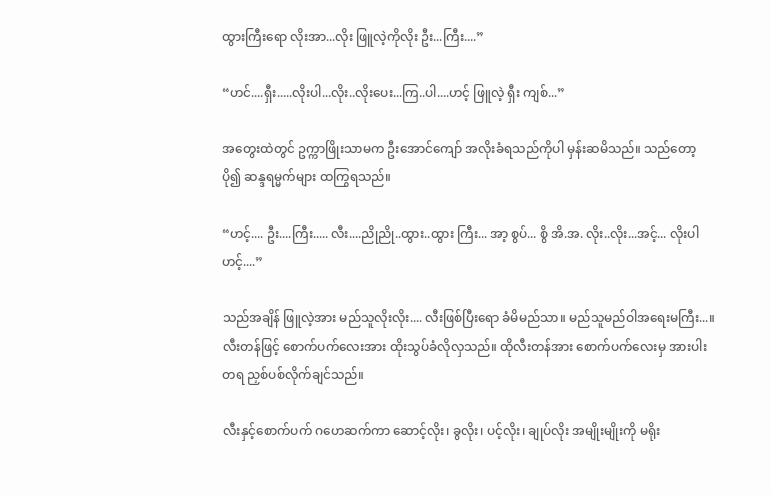ထွားကြီးရော လိုးအာ...လိုး ဖြူလဲ့ကိုလိုး ဦး...ကြီး....”

“ဟင်....ရှီး.....လိုးပါ...လိုး..လိုးပေး...ကြ..ပါ....ဟင့် ဖြူလဲ့ ရှီး ကျစ်...”

အတွေးထဲတွင် ဥက္ကာဖြိုးသာမက ဦးအောင်ကျော် အလိုးခံရသည်ကိုပါ မှန်းဆမိသည်။ သည်တော့ ပို၍ ဆန္ဒရမ္မက်များ ထကြွရသည်။

“ဟင့်.... ဦး....ကြီး..... လီး....ညိုညို..ထွား..ထွား ကြီး... အာ့ စွပ်... စွိ အိ.အ. လိုး..လိုး...အင့်... လိုးပါ ဟင့်....”

သည်အချိန် ဖြူလဲ့အား မည်သူလိုးလိုး.... လီးဖြစ်ပြီးရော ခံမိမည်သာ။ မည်သူမည်ဝါအရေးမကြီး...။ လီးတန်ဖြင့် စောက်ပက်လေးအား ထိုးသွပ်ခံလိုလှသည်။ ထိုလီးတန်အား စောက်ပက်လေးမှ အားပါးတရ ညှစ်ပစ်လိုက်ချင်သည်။

လီးနှင့်စောက်ပက် ဂဟေဆက်ကာ ဆောင့်လိုး၊ ခွလိုး၊ ပင့်လိုး၊ ချုပ်လိုး အမျိုးမျိုးကို မရိုး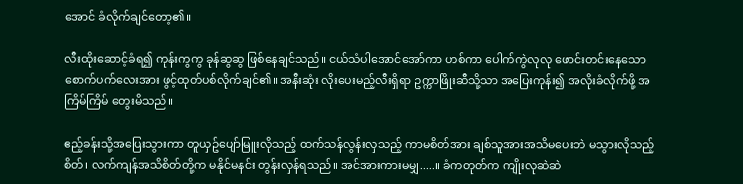အောင် ခံလိုက်ချင်တော့၏။

လီးထိုးဆောင့်ခံရ၍ ကုန်းကွကွ ခုန်ဆွဆွ ဖြစ်နေချင်သည်။ ငယ်သံပါအောင်အော်ကာ ဟစ်ကာ ပေါက်ကွဲလုလု ဖောင်းတင်းနေသော စောက်ပက်လေးအား ဖွင့်ထုတ်ပစ်လိုက်ချင်၏။ အနီးဆုံး လိုးပေးမည့်လီးရှိရာ ဥက္ကာဖြိုးဆီသို့သာ အပြေးကုန်း၍ အလိုးခံလိုက်ဖို့ အကြိမ်ကြိမ် တွေးမိသည်။

ဧည့်ခန်းသို့အပြေးသွားကာ တူယှဥ်ပျော်မြူးလိုသည့် ထက်သန်လွန်းလှသည့် ကာမစိတ်အား ချစ်သူအားအသိမပေးဘဲ မသွားလိုသည့်စိတ်၊ လက်ကျန်အသိစိတ်တို့က မနိုင်မနင်း တွန်းလှန်ရသည်။ အင်အားကားမမျှ.....။ ခံကတုတ်က ကျိုးလုဆဲဆဲ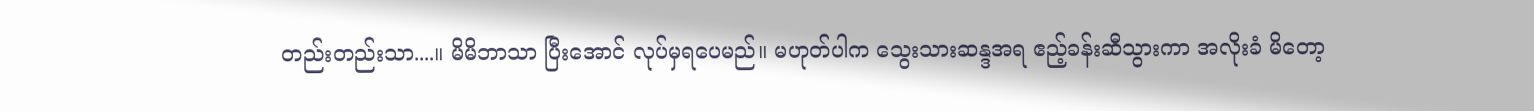တည်းတည်းသာ....။ မိမိဘာသာ ပြီးအောင် လုပ်မှရပေမည်။ မဟုတ်ပါက သွေးသားဆန္ဒအရ ဧည့်ခန်းဆီသွားကာ အလိုးခံ မိတော့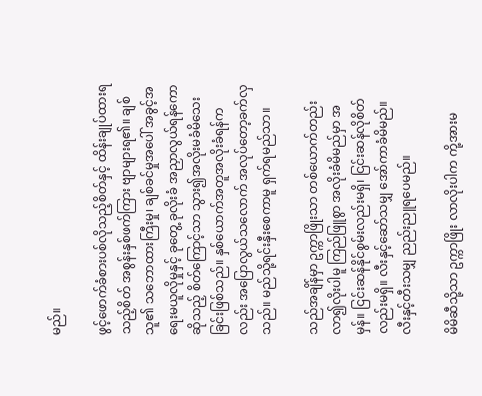မည်။

ဖွင့်ဖောက်ခံစားပစ်လိုသည့်စိတ်နှင့် ထိန်းချုပ်ထားရသည့်စိတ် အစွန်းနှစ်ဖက်ကြား ဗျာများရ၏။ ချစ်သူ၏ သဘောထားကြီးမှု၊ ချစ်ခင်မှုအပေါ် အခွင့်အရေးမယူလိုမှုနှင့် ခုတွေ့ ခုလိုးခံ အညှာလွယ်ရန်ကောဆိုသည့် စိတ်ကြောင့်သာ သွား၍အလိုးမခံမိသေးခြင်းဖြစ်သည်။ နှစ်ယောက်အတူအလိုးခံရန်ကလည်း အပြောလွယ်သလောက် အလုပ်တော့ခက်လှသည်။ မည်သို့ရင်းနှီးစေကာမူ ရှက်ရမည်သာ။

သည်အချိန်မှာ ဥက္ကာဖြိုးသာ တစ်ယောက်တည်း လာ၍လိုးပါမူ ကြည်ဖြူစွာ အလိုးခံမိမည်မှာ အမှန်။ ငြင်းဆန်နိုင်စွမ်းလည်းမရှိ၊ ငြင်းဆန်လိုစိတ်လည်းမရှိ။ လီးနှင့်ဆော်သမျှ အော်ကာခံမိမည်။ လီးနှင့်တီးသမျှ ညည်းညူရပေမည်။

မိမိဆီသို့သာ ဥက္ကာဖြိုး လာလိုးပါက ကို့အားမ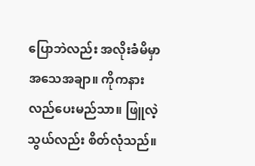ပြောဘဲလည်း အလိုးခံမိမှာ အသေအချာ။ ကိုကနားလည်ပေးမည်သာ။ ဖြူလဲ့သွယ်လည်း စိတ်လုံသည်။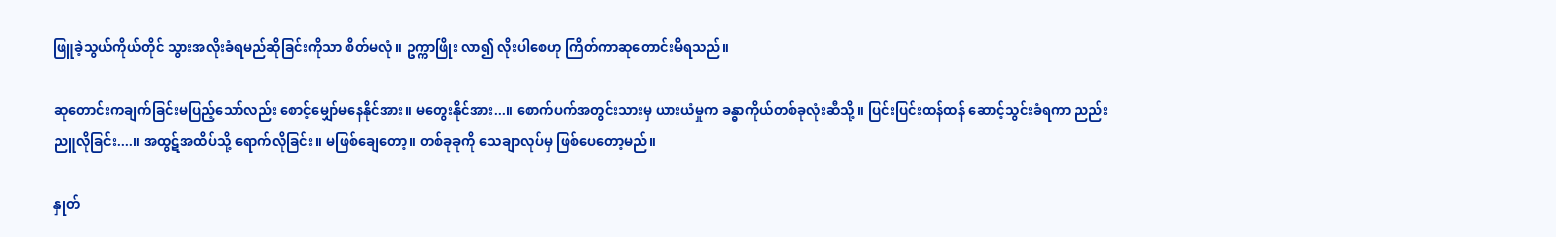ဖြူခဲ့သွယ်ကိုယ်တိုင် သွားအလိုးခံရမည်ဆိုခြင်းကိုသာ စိတ်မလုံ။ ဥက္ကာဖြိုး လာ၍ လိုးပါစေဟု ကြိတ်ကာဆုတောင်းမိရသည်။

ဆုတောင်းကချက်ခြင်းမပြည့်သော်လည်း စောင့်မျှော်မနေနိုင်အား။ မတွေးနိုင်အား...။ စောက်ပက်အတွင်းသားမှ ယားယံမှုက ခန္ဓာကိုယ်တစ်ခုလုံးဆီသို့။ ပြင်းပြင်းထန်ထန် ဆောင့်သွင်းခံရကာ ညည်းညူလိုခြင်း....။ အထွဋ်အထိပ်သို့ ရောက်လိုခြင်း။ မဖြစ်ချေတော့။ တစ်ခုခုကို သေချာလုပ်မှ ဖြစ်ပေတော့မည်။

နှုတ်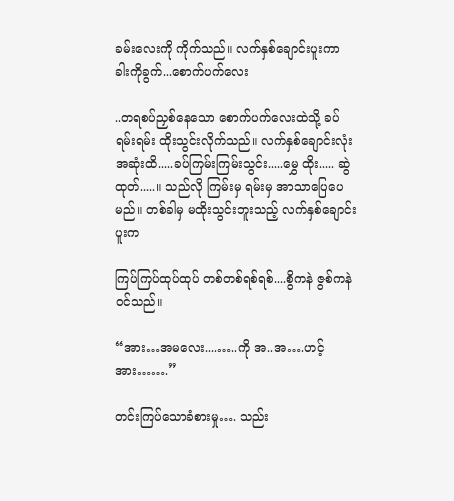ခမ်းလေးကို ကိုက်သည်။ လက်နှစ်ချောင်းပူးကာ ခါးကိုခွက်...စောက်ပက်လေး

..တရစပ်ညှစ်နေသော စောက်ပက်လေးထဲသို့ ခပ်ရမ်းရမ်း ထိုးသွင်းလိုက်သည်။ လက်နှစ်ချောင်းလုံး အဆုံးထိ.....ခပ်ကြမ်းကြမ်းသွင်း.....မွှေ ထိုး..... ဆွဲထုတ်.....။ သည်လို ကြမ်းမှ ရမ်းမှ အာသာပြေပေမည်။ တစ်ခါမှ မထိုးသွင်းဘူးသည့် လက်နှစ်ချောင်းပူးက

ကြပ်ကြပ်ထုပ်ထုပ် တစ်တစ်ရစ်ရစ်....စွိကနဲ ဇွစ်ကနဲ ဝင်သည်။

“အား…အမလေး....…..ကို အ..အ….ဟင့် အား…….”

တင်းကြပ်သောခံစားမှု…. သည်း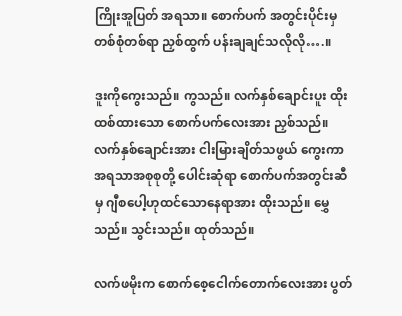ကြိုးအူပြတ် အရသာ။ စောက်ပက် အတွင်းပိုင်းမှ တစ်စုံတစ်ရာ ညှစ်ထွက် ပန်းချချင်သလိုလို….။

ဒူးကိုကွေးသည်။ ကွသည်။ လက်နှစ်ချောင်းပူး ထိုးထစ်ထားသော စောက်ပက်လေးအား ညှစ်သည်။ လက်နှစ်ချောင်းအား ငါးမြားချိတ်သဖွယ် ကွေးကာ အရသာအစုစုတို့ ပေါင်းဆုံရာ စောက်ပက်အတွင်းဆီမှ ဂျီစပေါ့ဟုထင်သောနေရာအား ထိုးသည်။ မွှေသည်။ သွင်းသည်။ ထုတ်သည်။

လက်ဖမိုးက စောက်စေ့ငေါက်တောက်လေးအား ပွတ်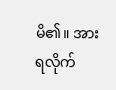မိ၏။ အားရလိုက်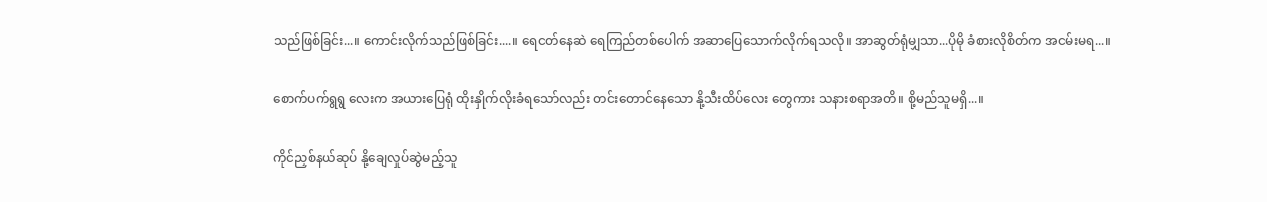သည်ဖြစ်ခြင်း...။ ကောင်းလိုက်သည်ဖြစ်ခြင်း....။ ရေငတ်နေဆဲ ရေကြည်တစ်ပေါက် အဆာပြေသောက်လိုက်ရသလို။ အာဆွတ်ရုံမျှသာ...ပိုမို ခံစားလိုစိတ်က အငမ်းမရ...။

စောက်ပက်ရွရွ လေးက အယားပြေရုံ ထိုးနှိုက်လိုးခံရသော်လည်း တင်းတောင်နေသော နို့သီးထိပ်လေး တွေကား သနားစရာအတိ။ စို့မည်သူမရှိ...။

ကိုင်ညှစ်နယ်ဆုပ် နို့ချေလှုပ်ဆွဲမည့်သူ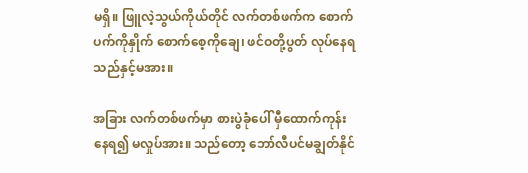မရှိ။ ဖြူလဲ့သွယ်ကိုယ်တိုင် လက်တစ်ဖက်က စောက်ပက်ကိုနှိုက် စောက်စေ့ကိုချေ၊ ဖင်ဝတို့ပွတ် လုပ်နေရသည်နှင့်မအား။

အခြား လက်တစ်ဖက်မှာ စားပွဲခုံပေါ် မှီထောက်ကုန်းနေရ၍ မလှုပ်အား။ သည်တော့ ဘော်လီပင်မချွတ်နိုင်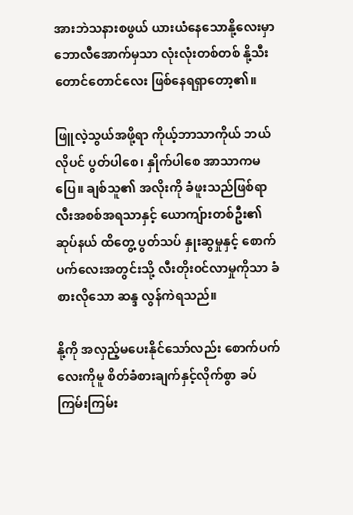အားဘဲသနားစဖွယ် ယားယံနေသောနို့လေးမှာ ဘောလီအောက်မှသာ လုံးလုံးတစ်တစ် နို့သီးတောင်တောင်လေး ဖြစ်နေရရှာတော့၏။

ဖြူလဲ့သွယ်အဖို့ရာ ကိုယ့်ဘာသာကိုယ် ဘယ်လိုပင် ပွတ်ပါစေ၊ နှိုက်ပါစေ အာသာကမပြေ။ ချစ်သူ၏ အလိုးကို ခံဖူးသည်ဖြစ်ရာ လီးအစစ်အရသာနှင့် ယောကျ်ားတစ်ဦး၏ ဆုပ်နယ် ထိတွေ့ ပွတ်သပ် နှုးဆွမှုနှင့် စောက်ပက်လေးအတွင်းသို့ လီးတိုး၀င်လာမှုကိုသာ ခံစားလိုသော ဆန္ဒ လွန်ကဲရသည်။

နို့ကို အလှည့်မပေးနိုင်သော်လည်း စောက်ပက်လေးကိုမူ စိတ်ခံစားချက်နှင့်လိုက်စွာ ခပ်ကြမ်းကြမ်း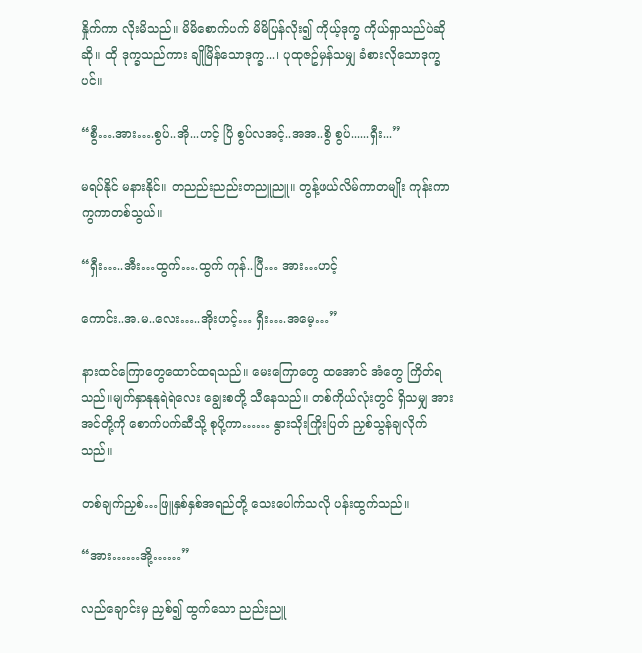နှိုက်ကာ လိုးမိသည်။ မိမိစောက်ပက် မိမိပြန်လိုး၍ ကိုယ့်ဒုက္ခ ကိုယ်ရှာသည်ပဲဆိုဆို။ ထို ဒုက္ခသည်ကား ချိုမြိန်သောဒုက္ခ...၊ ပုထုဇဥ်မှန်သမျှ ခံစားလိုသောဒုက္ခပင်။

“စွီ….အား….စွပ်..အို...ဟင့် ပြိ စွပ်လအင့်..အအ..စွိ စွပ်......ရှီး...”

မရပ်နိုင် မနားနိုင်။ တညည်းညည်းတညူညူ။ တွန့်ဖယ်လိမ်ကာတမျိုး ကုန်းကာ ကွကာတစ်သွယ်။

“ရှီး…..အီး…ထွက်….ထွက် ကုန်..ပြီ… အား…ဟင့်

ကောင်း..အ.မ..လေး…..အိုးဟင့်… ရှီး….အမေ့…”

နားထင်ကြောတွေထောင်ထရသည်။ မေးကြောတွေ ထအောင် အံတွေ ကြိတ်ရသည်။မျက်နှာနုနုရဲရဲလေး ချွေးစတို့ သီနေသည်။ တစ်ကိုယ်လုံးတွင် ရှိသမျှ အားအင်တို့ကို စောက်ပက်ဆီသို့ စုပို့ကာ…… နွားသိုးကြိုးပြတ် ညှစ်သွန်ချလိုက်သည်။

တစ်ချက်ညှစ်…ဖြူနှစ်နှစ်အရည်တို့ သေးပေါက်သလို ပန်းထွက်သည်။

“အား……အို့……”

လည်ချောင်းမှ ညှစ်၍ ထွက်သော ညည်းညူ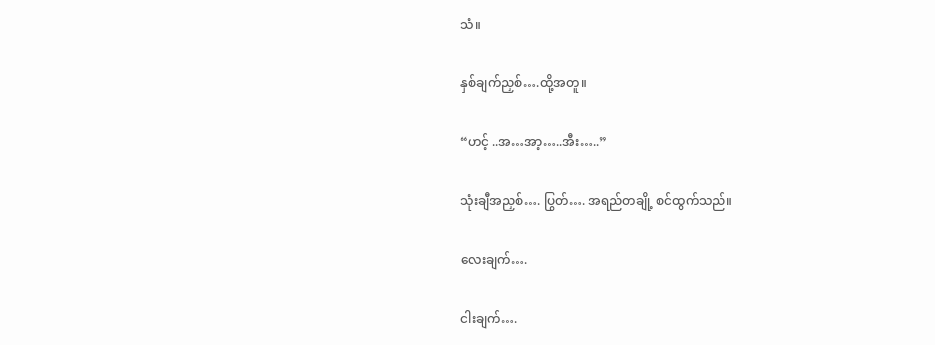သံ။

နှစ်ချက်ညှစ်….ထို့အတူ။

“ဟင့် ..အ…အာ့…..အီး…..”

သုံးချီအညှစ်…. ပြွတ်…. အရည်တချို့ စင်ထွက်သည်။

လေးချက်….

ငါးချက်….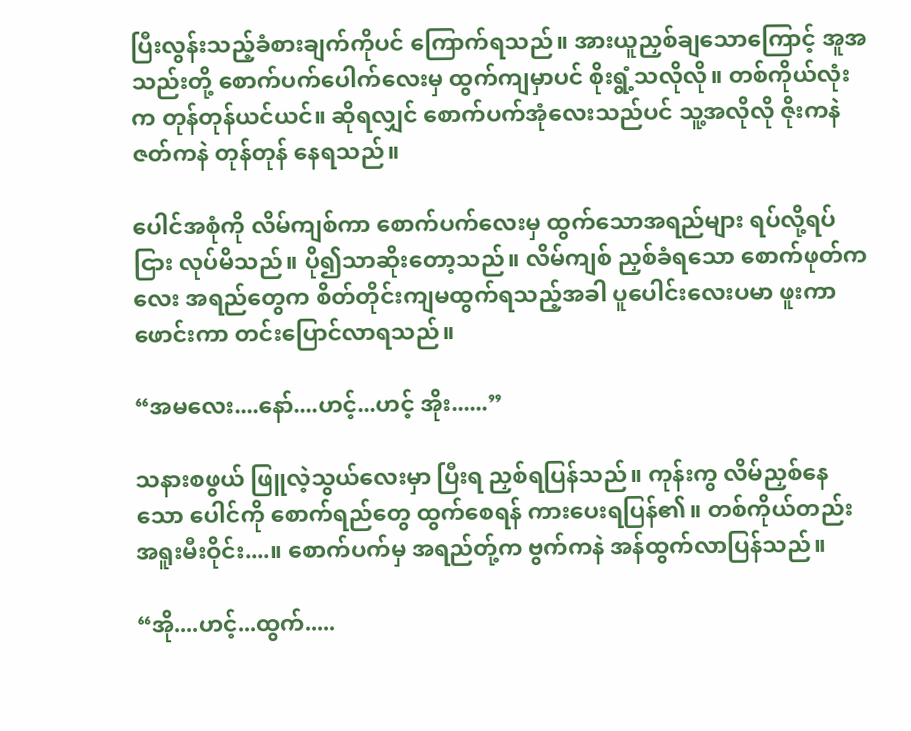ပြီးလွန်းသည့်ခံစားချက်ကိုပင် ကြောက်ရသည်။ အားယူညှစ်ချသောကြောင့် အူအသည်းတို့ စောက်ပက်ပေါက်လေးမှ ထွက်ကျမှာပင် စိုးရွံ့သလိုလို။ တစ်ကိုယ်လုံးက တုန်တုန်ယင်ယင်။ ဆိုရလျှင် စောက်ပက်အုံလေးသည်ပင် သူ့အလိုလို ဇိုးကနဲဇတ်ကနဲ တုန်တုန် နေရသည်။

ပေါင်အစုံကို လိမ်ကျစ်ကာ စောက်ပက်လေးမှ ထွက်သောအရည်များ ရပ်လို့ရပ်ငြား လုပ်မိသည်။ ပို၍သာဆိုးတော့သည်။ လိမ်ကျစ် ညှစ်ခံရသော စောက်ဖုတ်ကလေး အရည်တွေက စိတ်တိုင်းကျမထွက်ရသည့်အခါ ပူပေါင်းလေးပမာ ဖူးကာဖောင်းကာ တင်းပြောင်လာရသည်။

“အမလေး....နော်....ဟင့်...ဟင့် အိုး......”

သနားစဖွယ် ဖြူလဲ့သွယ်လေးမှာ ပြီးရ ညှစ်ရပြန်သည်။ ကုန်းကွ လိမ်ညှစ်နေသော ပေါင်ကို စောက်ရည်တွေ ထွက်စေရန် ကားပေးရပြန်၏။ တစ်ကိုယ်တည်း အရူးမီးဝိုင်း....။ စောက်ပက်မှ အရည်တ်ု့က ဗွက်ကနဲ အန်ထွက်လာပြန်သည်။

“အို....ဟင့်...ထွက်.....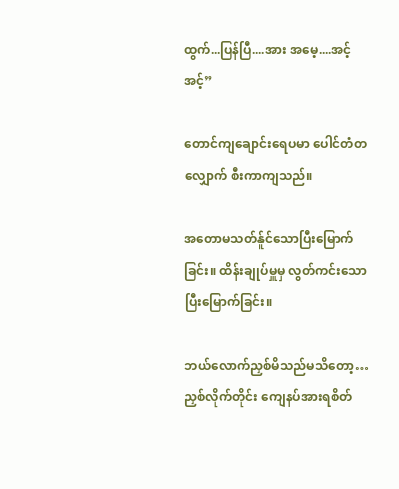ထွက်...ပြန်ပြီ....အား အမေ့....အင့် အင့်”

တောင်ကျချောင်းရေပမာ ပေါင်တံတလျှောက် စီးကာကျသည်။

အတောမသတ်န်ူင်သောပြီးမြောက်ခြင်း။ ထိန်းချုပ်မှူမှ လွတ်ကင်းသော ပြီးမြောက်ခြင်း။

ဘယ်လောက်ညှစ်မိသည်မသိတော့… ညှစ်လိုက်တိုင်း ကျေနပ်အားရစိတ်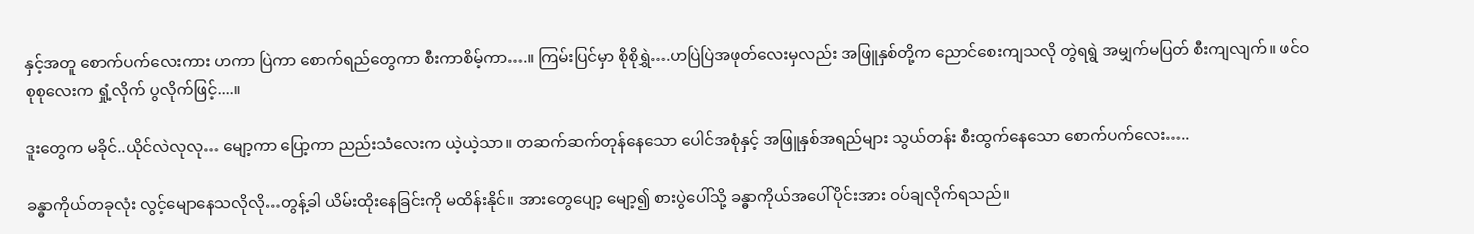နှင့်အတူ စောက်ပက်လေးကား ဟကာ ပြဲကာ စောက်ရည်တွေကာ စီးကာစိမ့်ကာ….။ ကြမ်းပြင်မှာ စိုစိုရွှဲ….ဟပြဲပြဲအဖုတ်လေးမှလည်း အဖြူနှစ်တို့က ညောင်စေးကျသလို တွဲရရွဲ အမျှက်မပြတ် စီးကျလျက်။ ဖင်ဝစုစုလေးက ရှုံ့လိုက် ပွလိုက်ဖြင့်....။

ဒူးတွေက မခိုင်..ယိုင်လဲလုလု… မျော့ကာ ပြော့ကာ ညည်းသံလေးက ယဲ့ယဲ့သာ။ တဆက်ဆက်တုန်နေသော ပေါင်အစုံနှင့် အဖြူနှစ်အရည်များ သွယ်တန်း စီးထွက်နေသော စောက်ပက်လေး…..

ခန္ဓာကိုယ်တခုလုံး လွင့်မျောနေသလိုလို…တွန့်ခါ ယိမ်းထိုးနေခြင်းကို မထိန်းနိုင်။ အားတွေပျော့ မျော့၍ စားပွဲပေါ်သို့ ခန္ဓာကိုယ်အပေါ်ပိုင်းအား ဝပ်ချလိုက်ရသည်။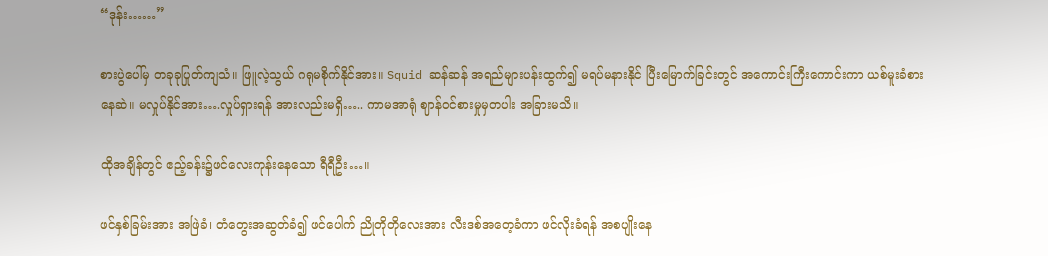“ဒုန်း……”

စားပွဲပေါ်မှ တခုခုပြုတ်ကျသံ။ ဖြူလဲ့သွယ် ဂရုမစိုက်နိုင်အား။ Squid ဆန်ဆန် အရည်များပန်းထွက်၍ မရပ်မနားနိုင် ပြီးမြောက်ခြင်းတွင် အကောင်းကြီးကောင်းကာ ယစ်မူးခံစားနေဆဲ။ မလှုပ်နိုင်အား….လှုပ်ရှားရန် အားလည်းမရှိ….. ကာမအာရုံ ဈာန်ဝင်စားမှုမှတပါး အခြားမသိ။

ထိုအချိန်တွင် ဧည့်ခန်း၌ဖင်လေးကုန်းနေသော ရီရီဦး…။

ဖင်နှစ်ခြမ်းအား အဖြဲခံ၊ တံတွေးအဆွတ်ခံ၍ ဖင်ပေါက် ညိုတိုတိုလေးအား လီးဒစ်အတေ့ခံကာ ဖင်လိုးခံရန် အစပျိုးနေ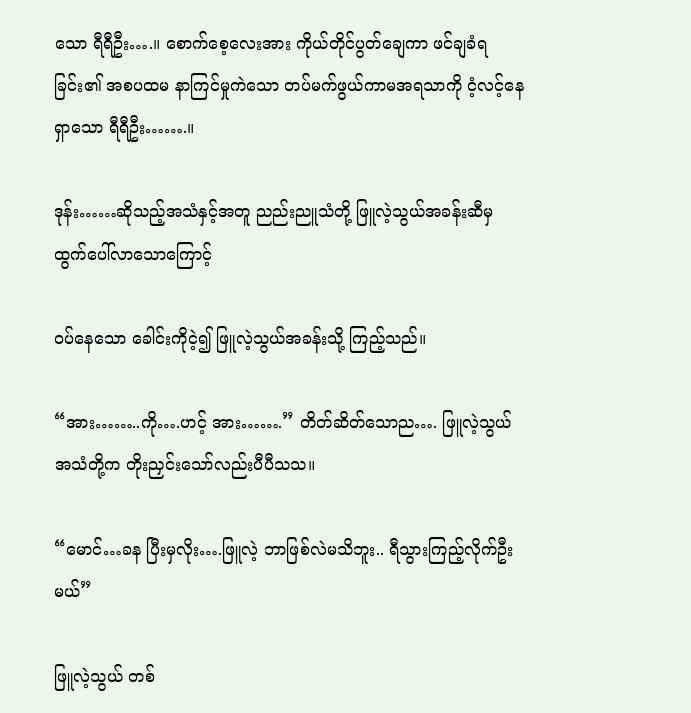သော ရီရီဦး….။ စောက်စေ့လေးအား ကိုယ်တိုင်ပွတ်ချေကာ ဖင်ချခံရခြင်း၏ အစပထမ နာကြင်မှုကဲသော တပ်မက်ဖွယ်ကာမအရသာကို ငံ့လင့်နေရှာသော ရီရီဦး…….။

ဒုန်း……ဆိုသည့်အသံနှင့်အတူ ညည်းညူသံတို့ ဖြူလဲ့သွယ်အခန်းဆီမှ ထွက်ပေါ်လာသောကြောင့်

ဝပ်နေသော ခေါင်းကိုငဲ့၍ ဖြူလဲ့သွယ်အခန်းသို့ ကြည့်သည်။

“အား……..ကို….ဟင့် အား…….” တိတ်ဆိတ်သောည…. ဖြူလဲ့သွယ် အသံတို့က တိုးညှင်းသော်လည်းပီပီသသ။

“မောင်…ခန ပြီးမှလိုး….ဖြူလဲ့ ဘာဖြစ်လဲမသိဘူး.. ရီသွားကြည့်လိုက်ဦးမယ်”

ဖြူလဲ့သွယ် တစ်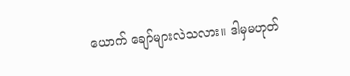ယောက် ချော်များလဲသလား။ ဒါမှမဟုတ်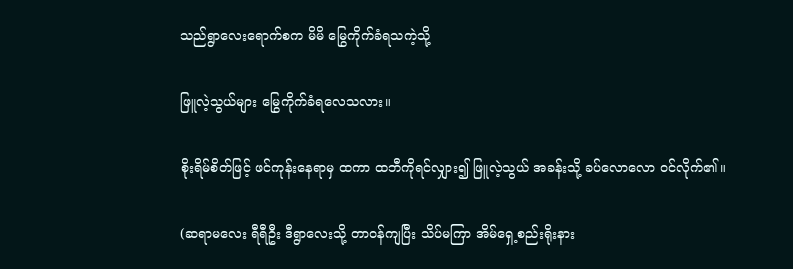သည်ရွာလေးရောက်စက မိမိ မြွေကိုက်ခံရသကဲ့သို့

ဖြူလဲ့သွယ်များ မြွေကိုက်ခံရလေသလား။

စိုးရိမ်စိတ်ဖြင့် ဖင်ကုန်းနေရာမှ ထကာ ထဘီကိုရင်လျှား၍ ဖြူလဲ့သွယ် အခန်းသို့ ခပ်လောလော ဝင်လိုက်၏။

(ဆရာမလေး ရီရီဦး ဒီရွာလေးသို့ တာ၀န်ကျပြီး သိပ်မကြာ အိမ်ရှေ့စည်းရိုးနား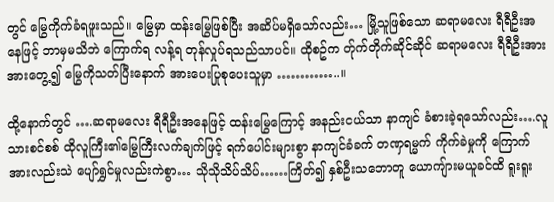တွင် မြွေကိုက်ခံရဖူးသည်။ မြွေမှာ ထန်းမြွေဖြစ်ပြီး အဆိပ်မရှိသော်လည်း… မြို့သူဖြစ်သော ဆရာမလေး ရီရီဦးအနေဖြင့် ဘာမှမသိဘဲ ကြောက်ရ လန့်ရ တုန်လှုပ်ရသည်သာပင်။ ထိုစဥ်က တ်ုက်တိုက်ဆိုင်ဆိုင် ဆရာမလေး ရီရီဦးအား အားတွေ့၍ မြွေကိုသတ်ပြီးနောက် အားပေးပြုစုပေးသူမှာ …………..။

ထို့နောက်တွင် ….ဆရာမလေး ရီရီဦးအနေဖြင့် ထန်းမြွေကြောင့် အနည်းငယ်သာ နာကျင် ခံစားခဲ့ရသော်လည်း….လူသားစင်စစ် ထိုလူကြီး၏မြွေကြီးလက်ချက်ဖြင့် ရက်ပေါင်းများစွာ နာကျင်ခံခက် တဏှရမ္မက် ကိုက်ခဲမှုကို ကြောက်အားလည်းသဲ ပျော်ရွှင်မှုလည်းကဲစွာ… သိုသိုသိပ်သိပ်……ကြိတ်၍ နှစ်ဦးသဘောတူ ယောကျ်ားမယူခင်ထိ ရူးရူး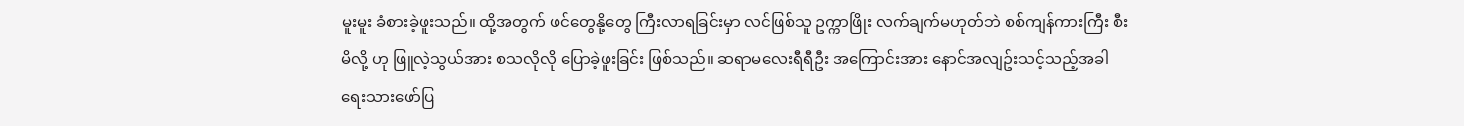မူးမူး ခံစားခဲ့ဖူးသည်။ ထို့အတွက် ဖင်တွေနို့တွေ ကြီးလာရခြင်းမှာ လင်ဖြစ်သူ ဥက္ကာဖြိုး လက်ချက်မဟုတ်ဘဲ စစ်ကျန်ကားကြီး စီးမိလို့ ဟု ဖြူလဲ့သွယ်အား စသလိုလို ပြောခဲ့ဖူးခြင်း ဖြစ်သည်။ ဆရာမလေးရီရီဦး အကြောင်းအား နောင်အလျဥ်းသင့်သည့်အခါ ရေးသားဖော်ပြ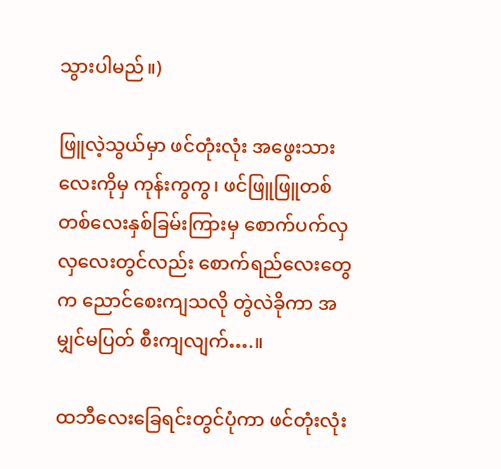သွားပါမည်။)

ဖြူလဲ့သွယ်မှာ ဖင်တုံးလုံး အဖွေးသားလေးကိုမှ ကုန်းကွကွ၊ ဖင်ဖြူဖြူတစ်တစ်လေးနှစ်ခြမ်းကြားမှ စောက်ပက်လှလှလေးတွင်လည်း စောက်ရည်လေးတွေက ညောင်စေးကျသလို တွဲလဲခိုကာ အမျှင်မပြတ် စီးကျလျက်….။

ထဘီလေးခြေရင်းတွင်ပုံကာ ဖင်တုံးလုံး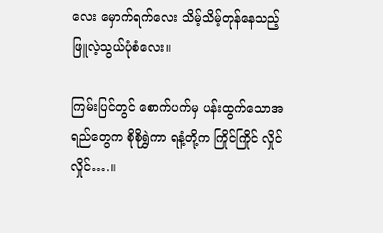လေး မှောက်ရက်လေး သိမ့်သိမ့်တုန်နေသည့် ဖြူလဲ့သွယ်ပုံစံလေး။

ကြမ်းပြင်တွင် စောက်ပက်မှ ပန်းထွက်သောအရည်တွေက စိုစိုရွှဲကာ ရနံ့တို့က ကြိုင်ကြိုင် လှိုင်လှိုင်….။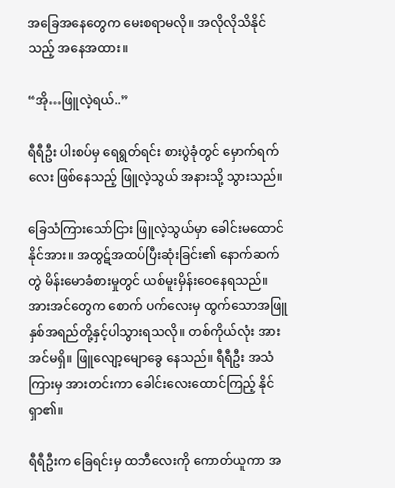အခြေအနေတွေက မေးစရာမလို။ အလိုလိုသိနိုင်သည့် အနေအထား။

“အို…ဖြူလဲ့ရယ်..”

ရီရီဦး ပါးစပ်မှ ရေရွတ်ရင်း စားပွဲခုံတွင် မှောက်ရက်လေး ဖြစ်နေသည့် ဖြူလဲ့သွယ် အနားသို့ သွားသည်။

ခြေသံကြားသော်ငြား ဖြူလဲ့သွယ်မှာ ခေါင်းမထောင်နိုင်အား။ အထွဋ်အထပ်ပြီးဆုံးခြင်း၏ နောက်ဆက် တွဲ မိန်းမောခံစားမှုတွင် ယစ်မူးမှိန်းဝေနေရသည်။ အားအင်တွေက စောက် ပက်လေးမှ ထွက်သောအဖြူနှစ်အရည်တို့နှင့်ပါသွားရသလို။ တစ်ကိုယ်လုံး အားအင်မရှိ။ ဖြူလျော့မျောခွေ နေသည်။ ရီရီဦး အသံကြားမှ အားတင်းကာ ခေါင်းလေးထောင်ကြည့် နိုင်ရှာ၏။

ရီရီဦးက ခြေရင်းမှ ထဘီလေးကို ကောတ်ယူကာ အ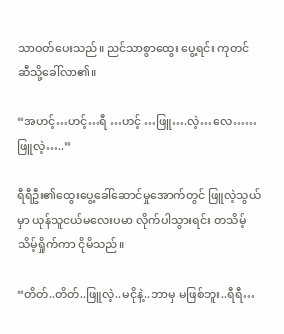သာဝတ်ပေးသည်။ ညင်သာစွာထွေး ပွေ့ရင်း ကုတင်ဆီသို့ခေါ်လာ၏။

“အဟင့်…ဟင့်…ရီ …ဟင့် …ဖြူ….လဲ့…လေ……ဖြူလဲ့…..”

ရီရီဦး၏ထွေးပွေ့ခေါ်ဆောင်မှုအောက်တွင် ဖြူလဲ့သွယ်မှာ ယုန်သူငယ်မလေးပမာ လိုက်ပါသွားရင်း တသိမ့်သိမ့်ရှိုက်ကာ ငိုမိသည်။

“တိတ်..တိတ်..ဖြူလဲ့..မငိုနဲ့..ဘာမှ မဖြစ်ဘူး..ရီရီ…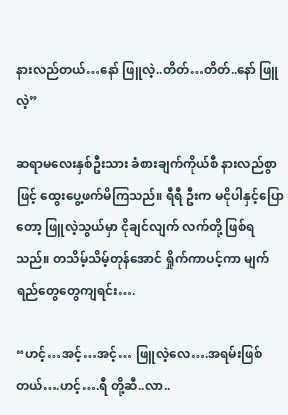နားလည်တယ်…နော် ဖြူလဲ့..တိတ်…တိတ်..နော် ဖြူလဲ့”

ဆရာမလေးနှစ်ဦးသား ခံစားချက်ကိုယ်စီ နားလည်စွာဖြင့် ထွေးပွေ့ဖက်မိကြသည်။ ရီရီ ဦးက မငိုပါနှင့်ပြောတော့ ဖြူလဲ့သွယ်မှာ ငိုချင်လျက် လက်တို့ ဖြစ်ရသည်။ တသိမ့်သိမ့်တုန်အောင် ရှိုက်ကာပင့်ကာ မျက်ရည်တွေတွေကျရင်း….

“ဟင့်…အင့်…အင့်… ဖြူလဲ့လေ….အရမ်းဖြစ်တယ်….ဟင့်….ရီ တို့ဆီ..လာ..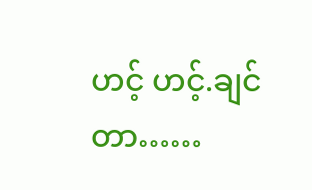ဟင့် ဟင့်.ချင်တာ……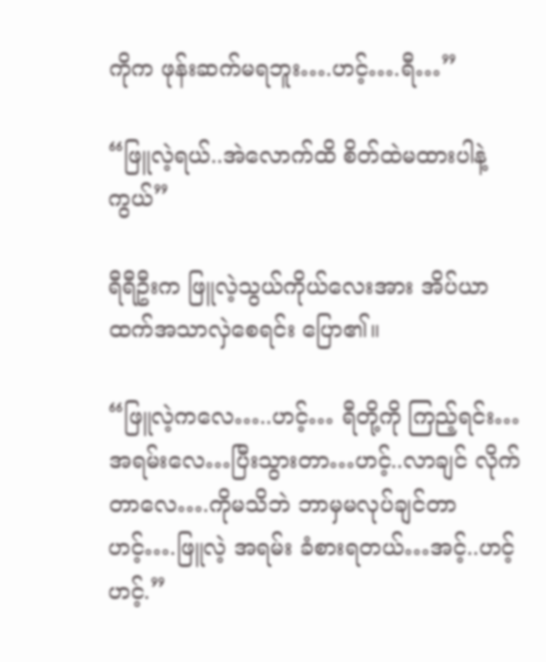ကိုက ဖုန်းဆက်မရဘူး….ဟင့်….ရီ…”

“ဖြူလဲ့ရယ်..အဲလောက်ထိ စိတ်ထဲမထားပါနဲ့ကွယ်”

ရီရီဦးက ဖြူလဲ့သွယ်ကိုယ်လေးအား အိပ်ယာထက်အသာလှဲစေရင်း ပြော၏။

“ဖြူလဲ့ကလေ…..ဟင့်… ရီတို့ကို ကြည့်ရင်း…အရမ်းလေ…ပြီးသွားတာ…ဟင့်..လာချင် လိုက်တာလေ….ကိုမသိဘဲ ဘာမှမလုပ်ချင်တာ ဟင့်….ဖြူလဲ့ အရမ်း ခံစားရတယ်…အင့်..ဟင့် ဟင့်.”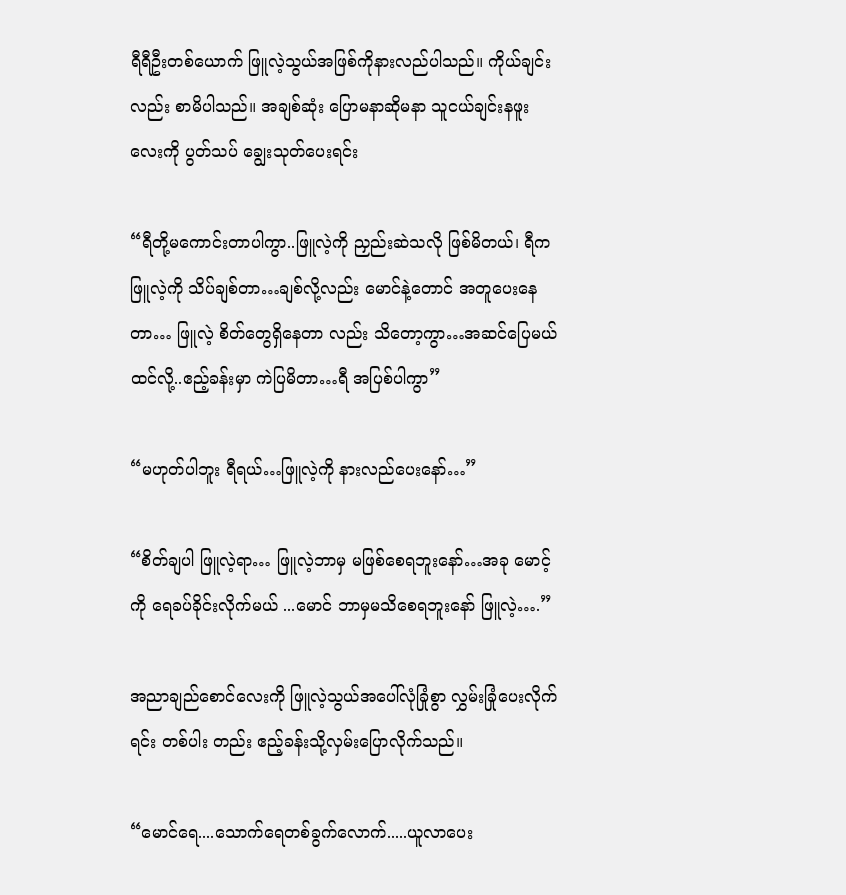ရီရီဦးတစ်ယောက် ဖြူလဲ့သွယ်အဖြစ်ကိုနားလည်ပါသည်။ ကိုယ်ချင်းလည်း စာမိပါသည်။ အချစ်ဆုံး ပြောမနာဆိုမနာ သူငယ်ချင်းနဖူးလေးကို ပွတ်သပ် ချွေးသုတ်ပေးရင်း

“ရီတို့မကောင်းတာပါကွာ..ဖြူလဲ့ကို ညှည်းဆဲသလို ဖြစ်မိတယ်၊ ရီက ဖြူလဲ့ကို သိပ်ချစ်တာ…ချစ်လို့လည်း မောင်နဲ့တောင် အတူပေးနေတာ… ဖြူလဲ့ စိတ်တွေရှိနေတာ လည်း သိတော့ကွာ…အဆင်ပြေမယ်ထင်လို့..ဧည့်ခန်းမှာ ကဲပြမိတာ…ရီ အပြစ်ပါကွာ”

“မဟုတ်ပါဘူး ရီရယ်…ဖြူလဲ့ကို နားလည်ပေးနော်…”

“စိတ်ချပါ ဖြူလဲ့ရာ… ဖြူလဲ့ဘာမှ မဖြစ်စေရဘူးနော်…အခု မောင့်ကို ရေခပ်ခိုင်းလိုက်မယ် ...မောင် ဘာမှမသိစေရဘူးနော် ဖြူလဲ့….”

အညာချည်စောင်လေးကို ဖြူလဲ့သွယ်အပေါ်လုံခြုံစွာ လွှမ်းခြုံပေးလိုက်ရင်း တစ်ပါး တည်း ဧည့်ခန်းသို့လှမ်းပြောလိုက်သည်။

“မောင်ရေ....သောက်ရေတစ်ခွက်လောက်.....ယူလာပေး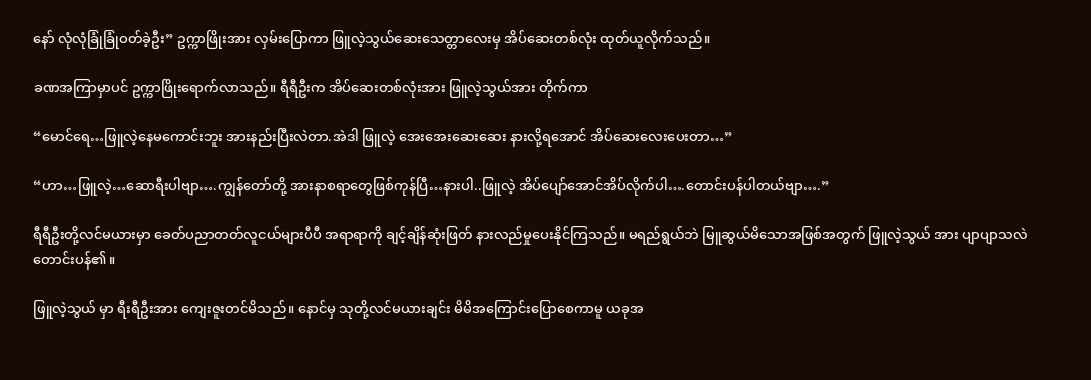နော် လုံလုံခြုံခြုံဝတ်ခဲ့ဦး” ဥက္ကာဖြိုးအား လှမ်းပြောကာ ဖြူလဲ့သွယ်ဆေးသေတ္တာလေးမှ အိပ်ဆေးတစ်လုံး ထုတ်ယူလိုက်သည်။

ခဏအကြာမှာပင် ဥက္ကာဖြိုးရောက်လာသည်။ ရီရီဦးက အိပ်ဆေးတစ်လုံးအား ဖြူလဲ့သွယ်အား တိုက်ကာ

“မောင်ရေ…ဖြူလဲ့နေမကောင်းဘူး အားနည်းပြီးလဲတာ.အဲဒါ ဖြူလဲ့ အေးအေးဆေးဆေး နားလို့ရအောင် အိပ်ဆေးလေးပေးတာ…”

“ဟာ…ဖြူလဲ့…ဆောရီးပါဗျာ….ကျွန်တော်တို့ အားနာစရာတွေဖြစ်ကုန်ပြီ…နားပါ..ဖြူလဲ့ အိပ်ပျော်အောင်အိပ်လိုက်ပါ….တောင်းပန်ပါတယ်ဗျာ….”

ရီရီဦးတို့လင်မယားမှာ ခေတ်ပညာတတ်လူငယ်များပီပီ အရာရာကို ချင့်ချိန်ဆုံးဖြတ် နားလည်မှုပေးနိုင်ကြသည်။ မရည်ရွယ်ဘဲ မြူဆွယ်မိသောအဖြစ်အတွက် ဖြူလဲ့သွယ် အား ပျာပျာသလဲတောင်းပန်၏။

ဖြူလဲ့သွယ် မှာ ရီးရီဦးအား ကျေးဇူးတင်မိသည်။ နောင်မှ သုတို့လင်မယားချင်း မိမိအကြောင်းပြောစေကာမူ ယခုအ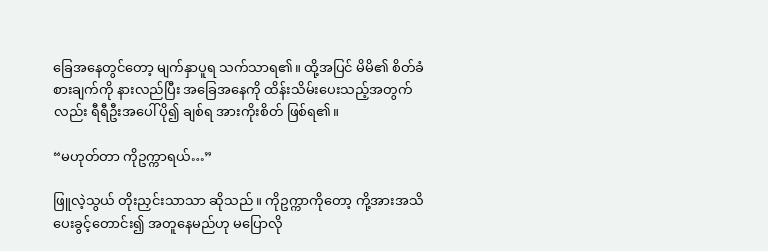ခြေအနေတွင်တော့ မျက်နှာပူရ သက်သာရ၏။ ထို့အပြင် မိမိ၏ စိတ်ခံစားချက်ကို နားလည်ပြီး အခြေအနေကို ထိန်းသိမ်းပေးသည့်အတွက်လည်း ရီရီဦးအပေါ် ပို၍ ချစ်ရ အားကိုးစိတ် ဖြစ်ရ၏။

“မဟုတ်တာ ကိုဥက္ကာရယ်…”

ဖြူလဲ့သွယ် တိုးညှင်းသာသာ ဆိုသည်။ ကိုဥက္ကာကိုတော့ ကို့အားအသိပေးခွင့်တောင်း၍ အတူနေမည်ဟု မပြောလို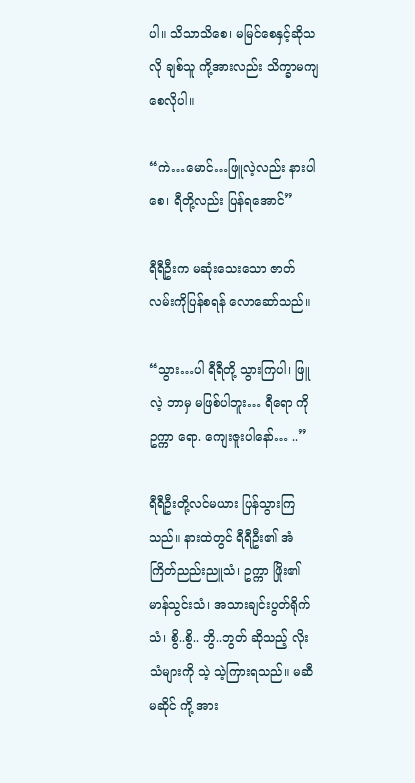ပါ။ သိသာသိစေ၊ မမြင်စေနှင့်ဆိုသလို ချစ်သူ ကို့အားလည်း သိက္ခာမကျစေလိုပါ။

“ကဲ…မောင်…ဖြူလဲ့လည်း နားပါစေ၊ ရီတို့လည်း ပြန်ရအောင်”

ရီရီဦးက မဆုံးသေးသော ဇာတ်လမ်းကိုပြန်စရန် လောဆော်သည်။

“သွား…ပါ ရီရီတို့ သွားကြပါ၊ ဖြူလဲ့ ဘာမှ မဖြစ်ပါဘူး… ရီရော ကိုဥက္ကာ ရော. ကျေးဇူးပါနော်… ..”

ရီရီဦးတို့လင်မယား ပြန်သွားကြသည်။ နားထဲတွင် ရီရီဦး၏ အံကြိတ်ညည်းညူသံ၊ ဥက္ကာ ဖြိုး၏ မာန်သွင်းသံ၊ အသားချင်းပွတ်ရိုက်သံ၊ စွိ..စွိ.. ဘွိ..ဘွတ် ဆိုသည့် လိုးသံများကို သဲ့ သဲ့ကြားရသည်။ မဆီမဆိုင် ကို့ အား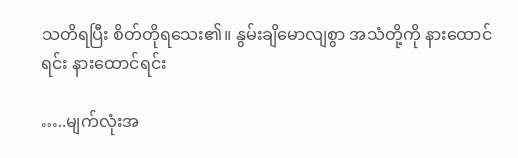သတိရပြီး စိတ်တိုရသေး၏။ နွမ်းချိမောလျစွာ အသံတို့ကို နားထောင်ရင်း နားထောင်ရင်း

…..မျက်လုံးအ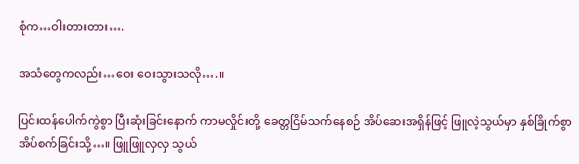စုံက…ဝါးတားတား….

အသံတွေကလည်း…ဝေး ဝေးသွားသလို….။

ပြင်းထန်ပေါက်ကွဲစွာ ပြီးဆုံးခြင်းနောက် ကာမလှိုင်းတို့ ခေတ္တငြိမ်သက်နေစဉ် အိပ်ဆေးအရှိန်ဖြင့် ဖြူလဲ့သွယ်မှာ နှစ်ခြိုက်စွာ အိပ်စက်ခြင်းသို့…။ ဖြူဖြူလှလှ သွယ်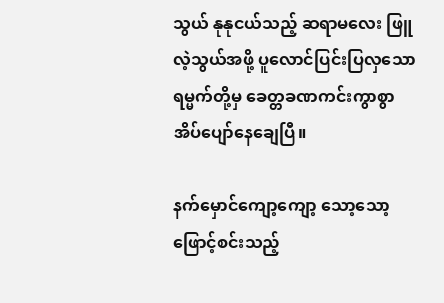သွယ် နုနုငယ်သည့် ဆရာမလေး ဖြူလဲ့သွယ်အဖို့ ပူလောင်ပြင်းပြလှသော ရမ္မက်တို့မှ ခေတ္တခဏကင်းကွာစွာ အိပ်ပျော်နေချေပြီ။

နက်မှောင်ကျော့ကျော့ သော့သော့ဖြောင့်စင်းသည့်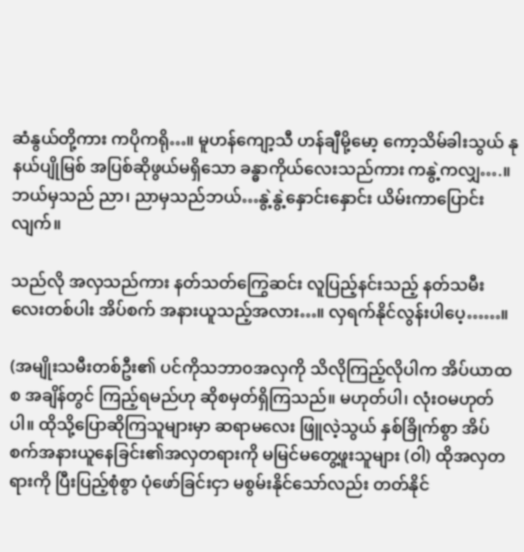ဆံနွယ်တို့ကား ကပိုကရို…။ မူဟန်ကျော့သီ ဟန်ချီမို့မော့ ကော့သိမ်ခါးသွယ် နုနယ်ပျိုမြစ် အပြစ်ဆိုဖွယ်မရှိသော ခန္ဓာကိုယ်လေးသည်ကား ကနွဲ့ကလျှ….။ ဘယ်မှသည် ညာ၊ ညာမှသည်ဘယ်…နွဲ့နွဲ့နှောင်းနှောင်း ယိမ်းကာပြောင်းလျက်။

သည်လို အလှသည်ကား နတ်သတ်ကြွေဆင်း လူပြည့်နင်းသည့် နတ်သမီးလေးတစ်ပါး အိပ်စက် အနားယူသည့်အလား…။ လှရက်နိုင်လွန်းပါပေ့……။

(အမျိုးသမီးတစ်ဦး၏ ပင်ကိုသဘာ၀အလှကို သိလိုကြည့်လိုပါက အိပ်ယာထစ အချိန်တွင် ကြည့်ရမည်ဟု ဆိုစမှတ်ရှိကြသည်။ မဟုတ်ပါ၊ လုံးဝမဟုတ်ပါ။ ထိုသို့ပြောဆိုကြသူများမှာ ဆရာမလေး ဖြူလဲ့သွယ် နှစ်ခြိုက်စွာ အိပ်စက်အနားယူနေခြင်း၏အလှတရားကို မမြင်မတွေ့ဖူးသူများ (ဝါ) ထိုအလှတရားကို ပြီးပြည့်စုံစွာ ပုံဖော်ခြင်းငှာ မစွမ်းနိုင်သော်လည်း တတ်နိုင်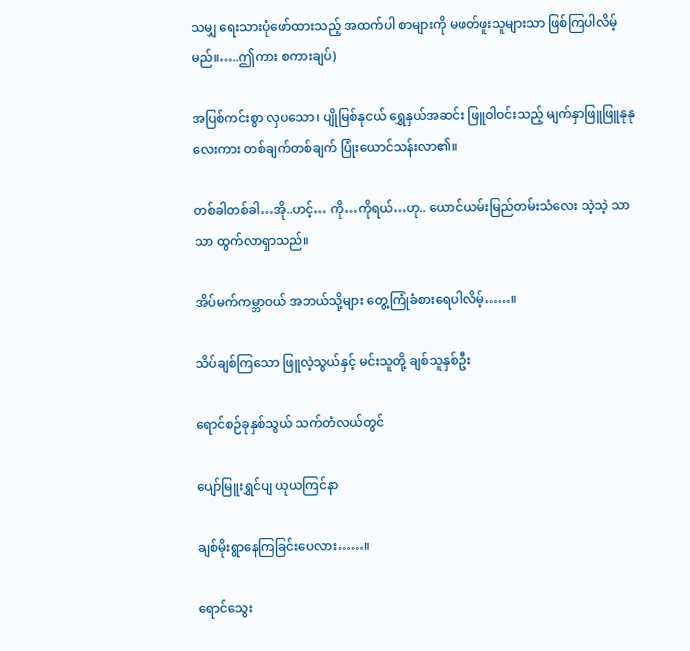သမျှ ရေးသားပုံဖော်ထားသည့် အထက်ပါ စာများကို မဖတ်ဖူးသူများသာ ဖြစ်ကြပါလိမ့်မည်။…..ဤကား စကားချပ်)

အပြစ်ကင်းစွာ လှပသော၊ ပျိုမြစ်နုငယ် ရွှေနှယ်အဆင်း ဖြူဝါဝင်းသည့် မျက်နှာဖြူဖြူနုနုလေးကား တစ်ချက်တစ်ချက် ပြုံးယောင်သန်းလာ၏။

တစ်ခါတစ်ခါ…အို..ဟင့်… ကို…ကိုရယ်…ဟု.. ယောင်ယမ်းမြည်တမ်းသံလေး သဲ့သဲ့ သာသာ ထွက်လာရှာသည်။

အိပ်မက်ကမ္ဘာဝယ် အဘယ်သို့များ တွေ့ကြုံခံစားရေပါလိမ့်……။

သိပ်ချစ်ကြသော ဖြူလဲ့သွယ်နှင့် မင်းသူတို့ ချစ်သူနှစ်ဦး

ရောင်စဉ်ခုနှစ်သွယ် သက်တံလယ်တွင်

ပျော်မြူးရွှင်ပျ ယုယကြင်နာ

ချစ်မိုးရွာနေကြခြင်းပေလား……။

ရောင်သွေး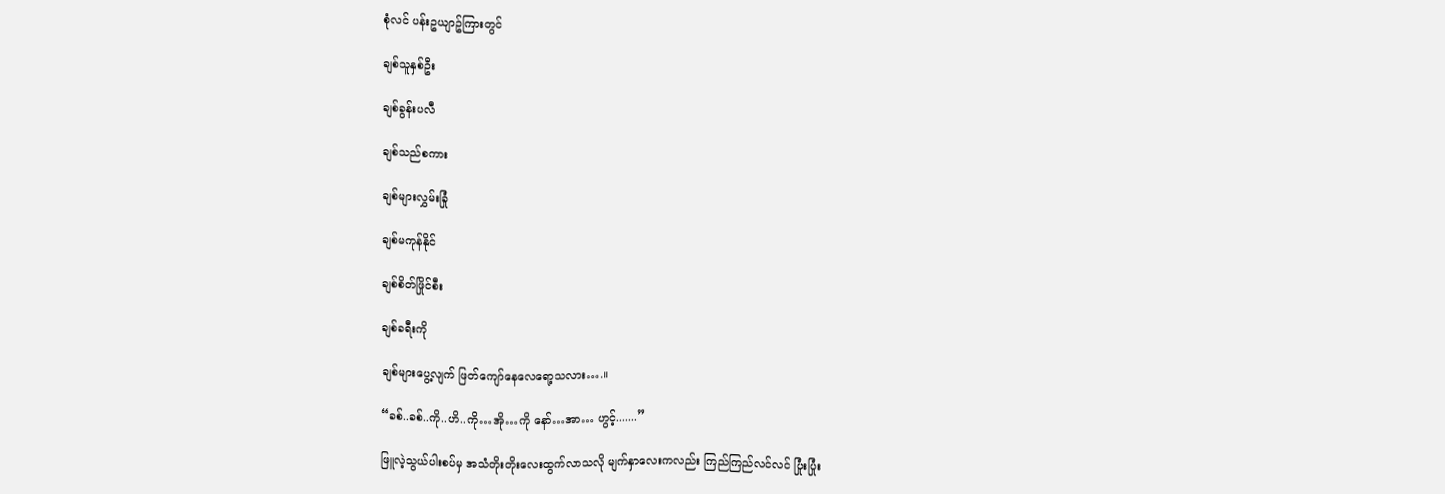စုံလင် ပန်းဥယျာဥ်ကြားတွင်

ချစ်သူနှစ်ဦး

ချစ်ခွန်းပလီ

ချစ်သည်စကား

ချစ်များလွှမ်းခြုံ

ချစ်မကုန်နိုင်

ချစ်စိတ်ဖြိုင်စီး

ချစ်ခရီးကို

ချစ်များပွေ့လျက် ဖြတ်ကျော်နေလေရော့သလား….။

“ခစ်..ခစ်..ကို..ဟိ..ကို…အို…ကို နော်…အာ… ဟွင့်.......”

ဖြူလဲ့သွယ်ပါးစပ်မှ အသံတိုးတိုးလေးထွက်လာသလို မျက်နှာလေးကလည်း ကြည်ကြည်လင်လင် ပြုံးပြုံး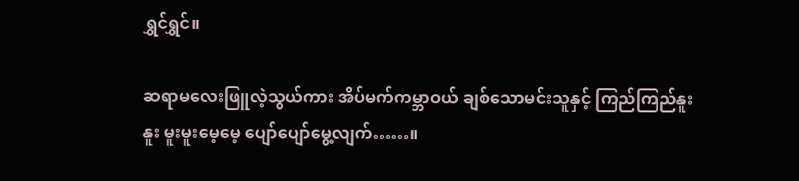ရွှင်ရွှင်။

ဆရာမလေးဖြူလဲ့သွယ်ကား အိပ်မက်ကမ္ဘာဝယ် ချစ်သောမင်းသူနှင့် ကြည်ကြည်နူးနူး မူးမူးမေ့မေ့ ပျော်ပျော်မွေ့လျက်……။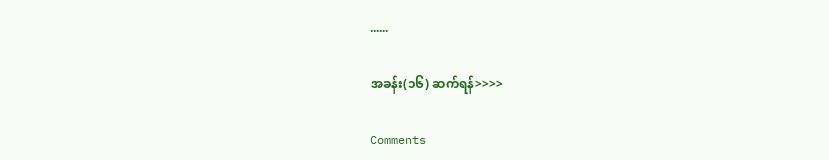......

အခန်း(၁၆) ဆက်ရန်>>>>

Comments